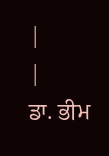|
|
ਡਾ. ਭੀਮ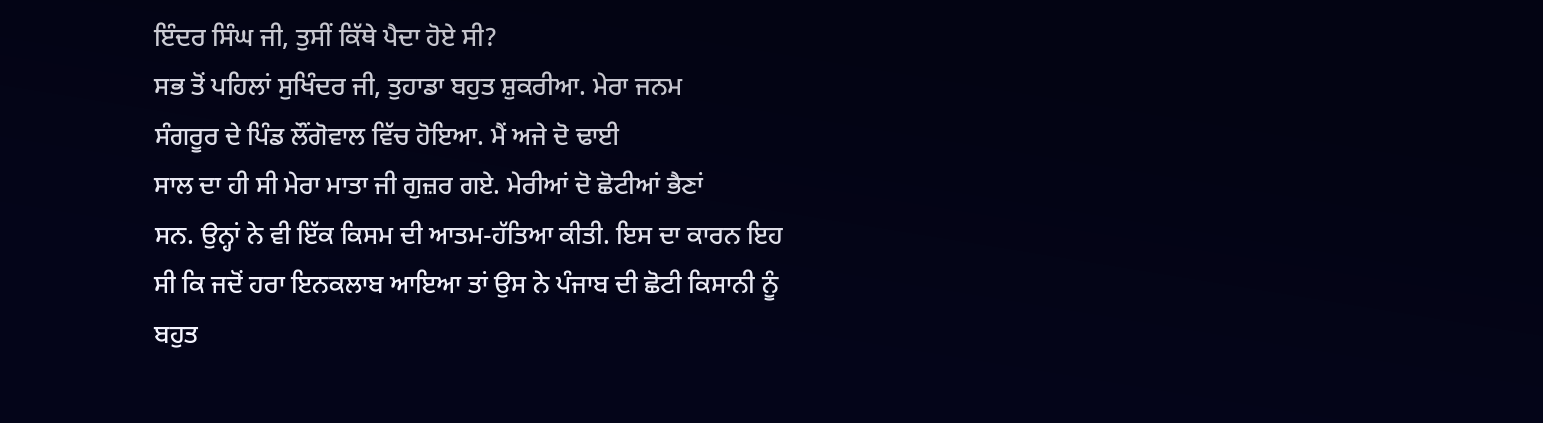ਇੰਦਰ ਸਿੰਘ ਜੀ, ਤੁਸੀਂ ਕਿੱਥੇ ਪੈਦਾ ਹੋਏ ਸੀ?
ਸਭ ਤੋਂ ਪਹਿਲਾਂ ਸੁਖਿੰਦਰ ਜੀ, ਤੁਹਾਡਾ ਬਹੁਤ ਸ਼ੁਕਰੀਆ. ਮੇਰਾ ਜਨਮ
ਸੰਗਰੂਰ ਦੇ ਪਿੰਡ ਲੌਂਗੋਵਾਲ ਵਿੱਚ ਹੋਇਆ. ਮੈਂ ਅਜੇ ਦੋ ਢਾਈ
ਸਾਲ ਦਾ ਹੀ ਸੀ ਮੇਰਾ ਮਾਤਾ ਜੀ ਗੁਜ਼ਰ ਗਏ. ਮੇਰੀਆਂ ਦੋ ਛੋਟੀਆਂ ਭੈਣਾਂ
ਸਨ. ਉਨ੍ਹਾਂ ਨੇ ਵੀ ਇੱਕ ਕਿਸਮ ਦੀ ਆਤਮ-ਹੱਤਿਆ ਕੀਤੀ. ਇਸ ਦਾ ਕਾਰਨ ਇਹ
ਸੀ ਕਿ ਜਦੋਂ ਹਰਾ ਇਨਕਲਾਬ ਆਇਆ ਤਾਂ ਉਸ ਨੇ ਪੰਜਾਬ ਦੀ ਛੋਟੀ ਕਿਸਾਨੀ ਨੂੰ
ਬਹੁਤ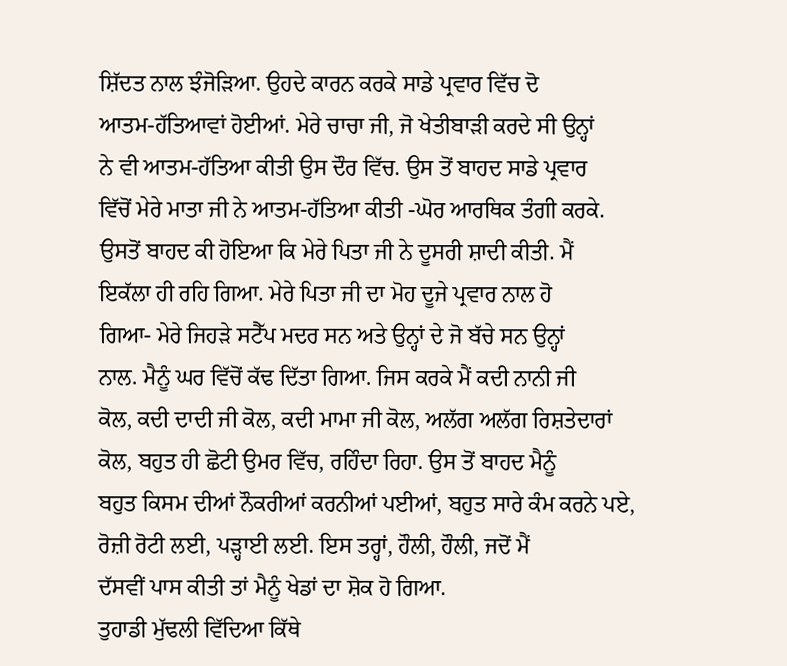ਸ਼ਿੱਦਤ ਨਾਲ ਝੰਜੋੜਿਆ. ਉਹਦੇ ਕਾਰਨ ਕਰਕੇ ਸਾਡੇ ਪ੍ਰਵਾਰ ਵਿੱਚ ਦੋ
ਆਤਮ-ਹੱਤਿਆਵਾਂ ਹੋਈਆਂ. ਮੇਰੇ ਚਾਚਾ ਜੀ, ਜੋ ਖੇਤੀਬਾੜੀ ਕਰਦੇ ਸੀ ਉਨ੍ਹਾਂ
ਨੇ ਵੀ ਆਤਮ-ਹੱਤਿਆ ਕੀਤੀ ਉਸ ਦੌਰ ਵਿੱਚ. ਉਸ ਤੋਂ ਬਾਹਦ ਸਾਡੇ ਪ੍ਰਵਾਰ
ਵਿੱਚੋਂ ਮੇਰੇ ਮਾਤਾ ਜੀ ਨੇ ਆਤਮ-ਹੱਤਿਆ ਕੀਤੀ -ਘੋਰ ਆਰਥਿਕ ਤੰਗੀ ਕਰਕੇ.
ਉਸਤੋਂ ਬਾਹਦ ਕੀ ਹੋਇਆ ਕਿ ਮੇਰੇ ਪਿਤਾ ਜੀ ਨੇ ਦੂਸਰੀ ਸ਼ਾਦੀ ਕੀਤੀ. ਮੈਂ
ਇਕੱਲਾ ਹੀ ਰਹਿ ਗਿਆ. ਮੇਰੇ ਪਿਤਾ ਜੀ ਦਾ ਮੋਹ ਦੂਜੇ ਪ੍ਰਵਾਰ ਨਾਲ ਹੋ
ਗਿਆ- ਮੇਰੇ ਜਿਹੜੇ ਸਟੈੱਪ ਮਦਰ ਸਨ ਅਤੇ ਉਨ੍ਹਾਂ ਦੇ ਜੋ ਬੱਚੇ ਸਨ ਉਨ੍ਹਾਂ
ਨਾਲ. ਮੈਨੂੰ ਘਰ ਵਿੱਚੋਂ ਕੱਢ ਦਿੱਤਾ ਗਿਆ. ਜਿਸ ਕਰਕੇ ਮੈਂ ਕਦੀ ਨਾਨੀ ਜੀ
ਕੋਲ, ਕਦੀ ਦਾਦੀ ਜੀ ਕੋਲ, ਕਦੀ ਮਾਮਾ ਜੀ ਕੋਲ, ਅਲੱਗ ਅਲੱਗ ਰਿਸ਼ਤੇਦਾਰਾਂ
ਕੋਲ, ਬਹੁਤ ਹੀ ਛੋਟੀ ਉਮਰ ਵਿੱਚ, ਰਹਿੰਦਾ ਰਿਹਾ. ਉਸ ਤੋਂ ਬਾਹਦ ਮੈਨੂੰ
ਬਹੁਤ ਕਿਸਮ ਦੀਆਂ ਨੌਕਰੀਆਂ ਕਰਨੀਆਂ ਪਈਆਂ, ਬਹੁਤ ਸਾਰੇ ਕੰਮ ਕਰਨੇ ਪਏ,
ਰੋਜ਼ੀ ਰੋਟੀ ਲਈ, ਪੜ੍ਹਾਈ ਲਈ. ਇਸ ਤਰ੍ਹਾਂ, ਹੌਲੀ, ਹੌਲੀ, ਜਦੋਂ ਮੈਂ
ਦੱਸਵੀਂ ਪਾਸ ਕੀਤੀ ਤਾਂ ਮੈਨੂੰ ਖੇਡਾਂ ਦਾ ਸ਼ੋਕ ਹੋ ਗਿਆ.
ਤੁਹਾਡੀ ਮੁੱਢਲੀ ਵਿੱਦਿਆ ਕਿੱਥੇ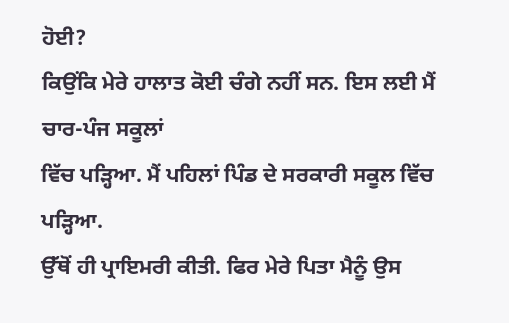ਹੋਈ?
ਕਿਉਂਕਿ ਮੇਰੇ ਹਾਲਾਤ ਕੋਈ ਚੰਗੇ ਨਹੀਂ ਸਨ. ਇਸ ਲਈ ਮੈਂ ਚਾਰ-ਪੰਜ ਸਕੂਲਾਂ
ਵਿੱਚ ਪੜ੍ਹਿਆ. ਮੈਂ ਪਹਿਲਾਂ ਪਿੰਡ ਦੇ ਸਰਕਾਰੀ ਸਕੂਲ ਵਿੱਚ ਪੜ੍ਹਿਆ.
ਉੱਥੋਂ ਹੀ ਪ੍ਰਾਇਮਰੀ ਕੀਤੀ. ਫਿਰ ਮੇਰੇ ਪਿਤਾ ਮੈਨੂੰ ਉਸ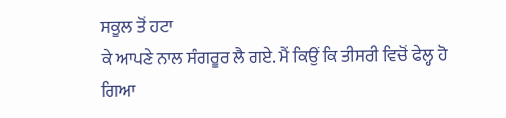ਸਕੂਲ ਤੋਂ ਹਟਾ
ਕੇ ਆਪਣੇ ਨਾਲ ਸੰਗਰੂਰ ਲੈ ਗਏ. ਮੈਂ ਕਿਉਂ ਕਿ ਤੀਸਰੀ ਵਿਚੋਂ ਫੇਲ੍ਹ ਹੋ
ਗਿਆ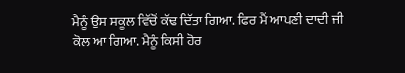ਮੈਨੂੰ ਉਸ ਸਕੂਲ ਵਿੱਚੋਂ ਕੱਢ ਦਿੱਤਾ ਗਿਆ. ਫਿਰ ਮੈਂ ਆਪਣੀ ਦਾਦੀ ਜੀ
ਕੋਲ ਆ ਗਿਆ. ਮੈਨੂੰ ਕਿਸੀ ਹੋਰ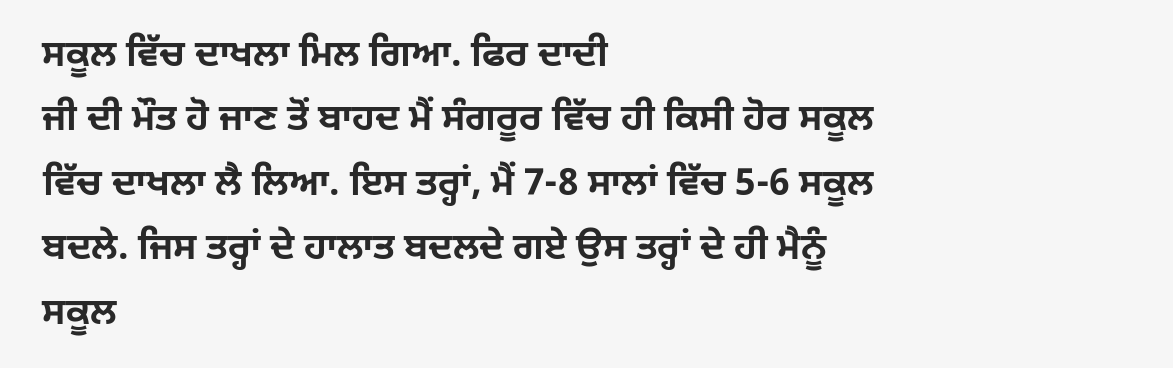ਸਕੂਲ ਵਿੱਚ ਦਾਖਲਾ ਮਿਲ ਗਿਆ. ਫਿਰ ਦਾਦੀ
ਜੀ ਦੀ ਮੌਤ ਹੋ ਜਾਣ ਤੋਂ ਬਾਹਦ ਮੈਂ ਸੰਗਰੂਰ ਵਿੱਚ ਹੀ ਕਿਸੀ ਹੋਰ ਸਕੂਲ
ਵਿੱਚ ਦਾਖਲਾ ਲੈ ਲਿਆ. ਇਸ ਤਰ੍ਹਾਂ, ਮੈਂ 7-8 ਸਾਲਾਂ ਵਿੱਚ 5-6 ਸਕੂਲ
ਬਦਲੇ. ਜਿਸ ਤਰ੍ਹਾਂ ਦੇ ਹਾਲਾਤ ਬਦਲਦੇ ਗਏ ਉਸ ਤਰ੍ਹਾਂ ਦੇ ਹੀ ਮੈਨੂੰ
ਸਕੂਲ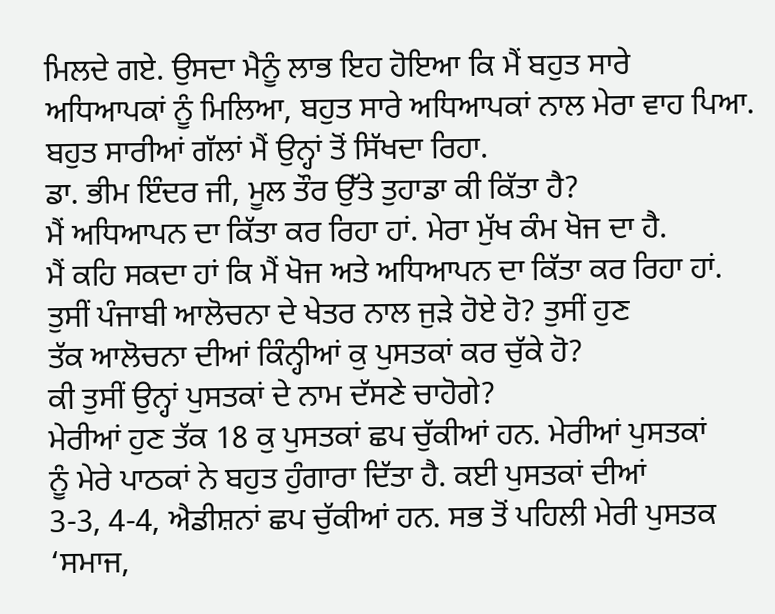ਮਿਲਦੇ ਗਏ. ਉਸਦਾ ਮੈਨੂੰ ਲਾਭ ਇਹ ਹੋਇਆ ਕਿ ਮੈਂ ਬਹੁਤ ਸਾਰੇ
ਅਧਿਆਪਕਾਂ ਨੂੰ ਮਿਲਿਆ, ਬਹੁਤ ਸਾਰੇ ਅਧਿਆਪਕਾਂ ਨਾਲ ਮੇਰਾ ਵਾਹ ਪਿਆ.
ਬਹੁਤ ਸਾਰੀਆਂ ਗੱਲਾਂ ਮੈਂ ਉਨ੍ਹਾਂ ਤੋਂ ਸਿੱਖਦਾ ਰਿਹਾ.
ਡਾ. ਭੀਮ ਇੰਦਰ ਜੀ, ਮੂਲ ਤੌਰ ਉੱਤੇ ਤੁਹਾਡਾ ਕੀ ਕਿੱਤਾ ਹੈ?
ਮੈਂ ਅਧਿਆਪਨ ਦਾ ਕਿੱਤਾ ਕਰ ਰਿਹਾ ਹਾਂ. ਮੇਰਾ ਮੁੱਖ ਕੰਮ ਖੋਜ ਦਾ ਹੈ.
ਮੈਂ ਕਹਿ ਸਕਦਾ ਹਾਂ ਕਿ ਮੈਂ ਖੋਜ ਅਤੇ ਅਧਿਆਪਨ ਦਾ ਕਿੱਤਾ ਕਰ ਰਿਹਾ ਹਾਂ.
ਤੁਸੀਂ ਪੰਜਾਬੀ ਆਲੋਚਨਾ ਦੇ ਖੇਤਰ ਨਾਲ ਜੁੜੇ ਹੋਏ ਹੋ? ਤੁਸੀਂ ਹੁਣ
ਤੱਕ ਆਲੋਚਨਾ ਦੀਆਂ ਕਿੰਨ੍ਹੀਆਂ ਕੁ ਪੁਸਤਕਾਂ ਕਰ ਚੁੱਕੇ ਹੋ?
ਕੀ ਤੁਸੀਂ ਉਨ੍ਹਾਂ ਪੁਸਤਕਾਂ ਦੇ ਨਾਮ ਦੱਸਣੇ ਚਾਹੋਗੇ?
ਮੇਰੀਆਂ ਹੁਣ ਤੱਕ 18 ਕੁ ਪੁਸਤਕਾਂ ਛਪ ਚੁੱਕੀਆਂ ਹਨ. ਮੇਰੀਆਂ ਪੁਸਤਕਾਂ
ਨੂੰ ਮੇਰੇ ਪਾਠਕਾਂ ਨੇ ਬਹੁਤ ਹੁੰਗਾਰਾ ਦਿੱਤਾ ਹੈ. ਕਈ ਪੁਸਤਕਾਂ ਦੀਆਂ
3-3, 4-4, ਐਡੀਸ਼ਨਾਂ ਛਪ ਚੁੱਕੀਆਂ ਹਨ. ਸਭ ਤੋਂ ਪਹਿਲੀ ਮੇਰੀ ਪੁਸਤਕ
‘ਸਮਾਜ,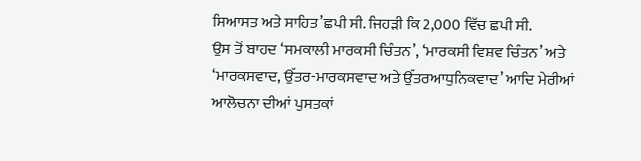ਸਿਆਸਤ ਅਤੇ ਸਾਹਿਤ’ਛਪੀ ਸੀ. ਜਿਹੜੀ ਕਿ 2,000 ਵਿੱਚ ਛਪੀ ਸੀ.
ਉਸ ਤੋਂ ਬਾਹਦ ‘ਸਮਕਾਲੀ ਮਾਰਕਸੀ ਚਿੰਤਨ’, ‘ਮਾਰਕਸੀ ਵਿਸ਼ਵ ਚਿੰਤਨ’ ਅਤੇ
‘ਮਾਰਕਸਵਾਦ, ਉੱਤਰ-ਮਾਰਕਸਵਾਦ ਅਤੇ ਉੱਤਰਆਧੁਨਿਕਵਾਦ’ ਆਦਿ ਮੇਰੀਆਂ
ਆਲੋਚਨਾ ਦੀਆਂ ਪੁਸਤਕਾਂ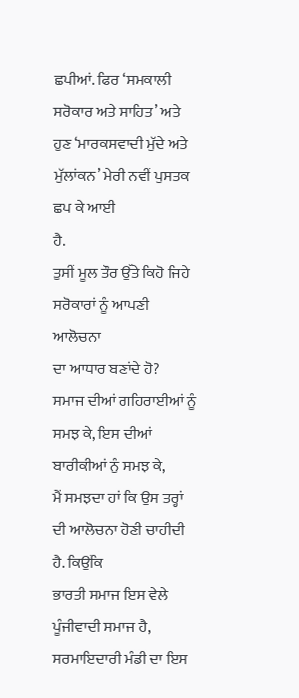ਛਪੀਆਂ. ਫਿਰ ‘ਸਮਕਾਲੀ ਸਰੋਕਾਰ ਅਤੇ ਸਾਹਿਤ’ ਅਤੇ
ਹੁਣ ‘ਮਾਰਕਸਵਾਦੀ ਮੁੱਦੇ ਅਤੇ ਮੁੱਲਾਂਕਨ’ ਮੇਰੀ ਨਵੀਂ ਪੁਸਤਕ ਛਪ ਕੇ ਆਈ
ਹੈ.
ਤੁਸੀਂ ਮੂਲ ਤੌਰ ਉੱਤੇ ਕਿਹੋ ਜਿਹੇ ਸਰੋਕਾਰਾਂ ਨੂੰ ਆਪਣੀ ਆਲੋਚਨਾ
ਦਾ ਆਧਾਰ ਬਣਾਂਦੇ ਹੋ?
ਸਮਾਜ ਦੀਆਂ ਗਹਿਰਾਈਆਂ ਨੂੰ ਸਮਝ ਕੇ, ਇਸ ਦੀਆਂ ਬਾਰੀਕੀਆਂ ਨੁੰ ਸਮਝ ਕੇ,
ਮੈਂ ਸਮਝਦਾ ਹਾਂ ਕਿ ਉਸ ਤਰ੍ਹਾਂ ਦੀ ਆਲੋਚਨਾ ਹੋਣੀ ਚਾਹੀਦੀ ਹੈ. ਕਿਉਂਕਿ
ਭਾਰਤੀ ਸਮਾਜ ਇਸ ਵੇਲੇ ਪੂੰਜੀਵਾਦੀ ਸਮਾਜ ਹੈ, ਸਰਮਾਇਦਾਰੀ ਮੰਡੀ ਦਾ ਇਸ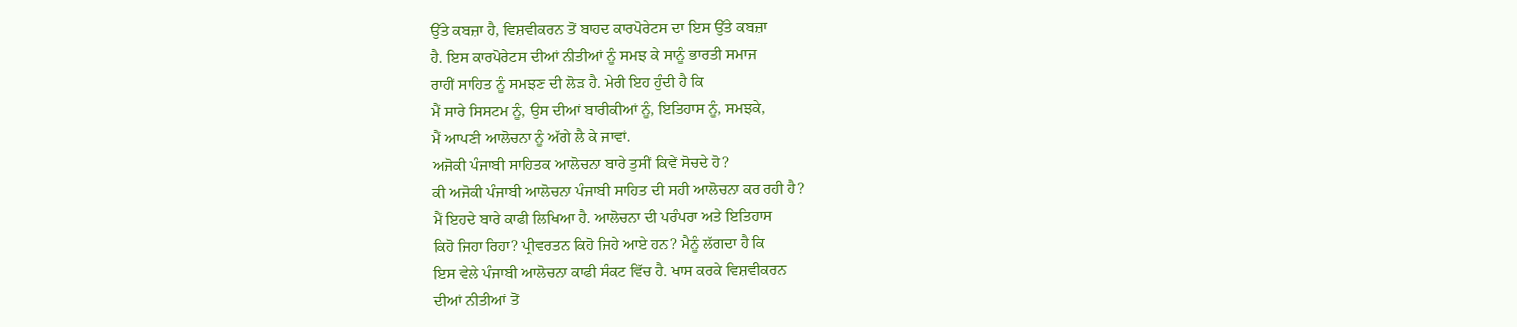ਉੱਤੇ ਕਬਜ਼ਾ ਹੈ, ਵਿਸ਼ਵੀਕਰਨ ਤੋਂ ਬਾਹਦ ਕਾਰਪੋਰੇਟਸ ਦਾ ਇਸ ਉੱਤੇ ਕਬਜ਼ਾ
ਹੈ. ਇਸ ਕਾਰਪੋਰੇਟਸ ਦੀਆਂ ਨੀਤੀਆਂ ਨੂੰ ਸਮਝ ਕੇ ਸਾਨੂੰ ਭਾਰਤੀ ਸਮਾਜ
ਰਾਹੀਂ ਸਾਹਿਤ ਨੂੰ ਸਮਝਣ ਦੀ ਲੋੜ ਹੈ. ਮੇਰੀ ਇਹ ਹੁੰਦੀ ਹੈ ਕਿ
ਮੈਂ ਸਾਰੇ ਸਿਸਟਮ ਨੂੰ, ਉਸ ਦੀਆਂ ਬਾਰੀਕੀਆਂ ਨੂੰ, ਇਤਿਹਾਸ ਨੂੰ, ਸਮਝਕੇ,
ਮੈਂ ਆਪਣੀ ਆਲੋਚਨਾ ਨੂੰ ਅੱਗੇ ਲੈ ਕੇ ਜਾਵਾਂ.
ਅਜੋਕੀ ਪੰਜਾਬੀ ਸਾਹਿਤਕ ਆਲੋਚਨਾ ਬਾਰੇ ਤੁਸੀਂ ਕਿਵੇਂ ਸੋਚਦੇ ਹੋ?
ਕੀ ਅਜੋਕੀ ਪੰਜਾਬੀ ਆਲੋਚਨਾ ਪੰਜਾਬੀ ਸਾਹਿਤ ਦੀ ਸਹੀ ਆਲੋਚਨਾ ਕਰ ਰਹੀ ਹੈ?
ਮੈਂ ਇਹਦੇ ਬਾਰੇ ਕਾਫੀ ਲਿਖਿਆ ਹੈ. ਆਲੋਚਨਾ ਦੀ ਪਰੰਪਰਾ ਅਤੇ ਇਤਿਹਾਸ
ਕਿਹੋ ਜਿਹਾ ਰਿਹਾ? ਪ੍ਰੀਵਰਤਨ ਕਿਹੋ ਜਿਹੇ ਆਏ ਹਨ? ਮੈਨੂੰ ਲੱਗਦਾ ਹੈ ਕਿ
ਇਸ ਵੇਲੇ ਪੰਜਾਬੀ ਆਲੋਚਨਾ ਕਾਫੀ ਸੰਕਟ ਵਿੱਚ ਹੈ. ਖਾਸ ਕਰਕੇ ਵਿਸ਼ਵੀਕਰਨ
ਦੀਆਂ ਨੀਤੀਆਂ ਤੋਂ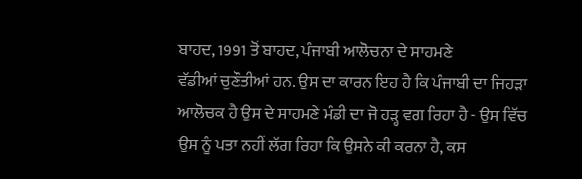ਬਾਹਦ, 1991 ਤੋਂ ਬਾਹਦ, ਪੰਜਾਬੀ ਆਲੋਚਨਾ ਦੇ ਸਾਹਮਣੇ
ਵੱਡੀਆਂ ਚੁਣੌਤੀਆਂ ਹਨ. ਉਸ ਦਾ ਕਾਰਨ ਇਹ ਹੈ ਕਿ ਪੰਜਾਬੀ ਦਾ ਜਿਹੜਾ
ਆਲੋਚਕ ਹੈ ਉਸ ਦੇ ਸਾਹਮਣੇ ਮੰਡੀ ਦਾ ਜੋ ਹੜ੍ਹ ਵਗ ਰਿਹਾ ਹੈ - ਉਸ ਵਿੱਚ
ਉਸ ਨੂੰ ਪਤਾ ਨਹੀਂ ਲੱਗ ਰਿਹਾ ਕਿ ਉਸਨੇ ਕੀ ਕਰਨਾ ਹੈ, ਕਸ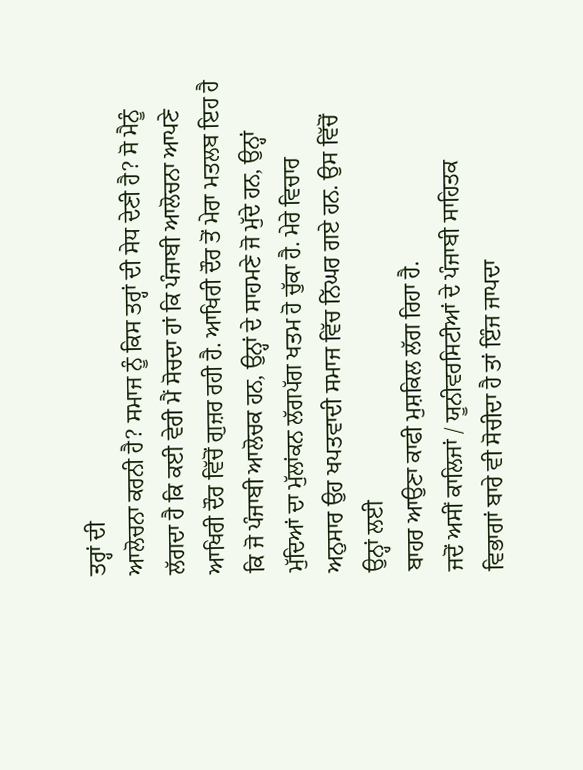ਤਰ੍ਹਾਂ ਦੀ
ਆਲੋਚਨਾ ਕਰਨੀ ਹੈ? ਸਮਾਜ ਨੂੰ ਕਿਸ ਤਰ੍ਹਾਂ ਦੀ ਸੇਧ ਦੇਣੀ ਹੈ? ਸੋ ਮੈਨੂੰ
ਲੱਗਦਾ ਹੈ ਕਿ ਕਈ ਵੇਰੀ ਮੈਂ ਸੋਚਦਾ ਹਾਂ ਕਿ ਪੰਜਾਬੀ ਆਲੋਚਨਾ ਆਪਣੇ
ਆਖਿਰੀ ਦੌਰ ਵਿੱਚੋਂ ਗੁਜ਼ਰ ਰਹੀ ਹੈ. ਆਖਿਰੀ ਦੌਰ ਤੋਂ ਮੇਰਾ ਮਤਲਬ ਇਹ ਹੈ
ਕਿ ਜੋ ਪੰਜਾਬੀ ਆਲੋਚਕ ਹਨ, ਉਨ੍ਹਾਂ ਦੇ ਸਾਹਮਣੇ ਜੋ ਮੁੱਦੇ ਹਨ, ਉਨ੍ਹਾਂ
ਮੁੱਦਿਆਂ ਦਾ ਮੁੱਲਾਂਕਨ ਲੱਗਪੱਗ ਖਤਮ ਹੋ ਚੁੱਕਾ ਹੈ. ਮੇਰੇ ਵਿਚਾਰ
ਅਨੁਸਾਰ ਉਹ ਖਪਤਵਾਦੀ ਸਮਾਜ ਵਿੱਚ ਨਿੱਘਰ ਗਏ ਹਨ. ਉਸ ਵਿੱਚੋਂ ਉਨ੍ਹਾਂ ਲਈ
ਬਾਹਰ ਆਉਣਾ ਕਾਫੀ ਮੁਸ਼ਕਿਲ ਲੱਗ ਰਿਹਾ ਹੈ.
ਜਦੋਂ ਅਸੀਂ ਕਾਲਿਜਾਂ / ਯੂਨੀਵਰਸਿਟੀਆਂ ਦੇ ਪੰਜਾਬੀ ਸਾਹਿਤਕ
ਵਿਭਾਗਾਂ ਬਾਰੇ ਵੀ ਸੋਚੀਦਾ ਹੈ ਤਾਂ ਇੰਜ ਜਾਪਦਾ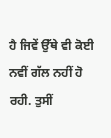ਹੈ ਜਿਵੇਂ ਉੱਥੇ ਵੀ ਕੋਈ
ਨਵੀਂ ਗੱਲ ਨਹੀਂ ਹੋ ਰਹੀ. ਤੁਸੀਂ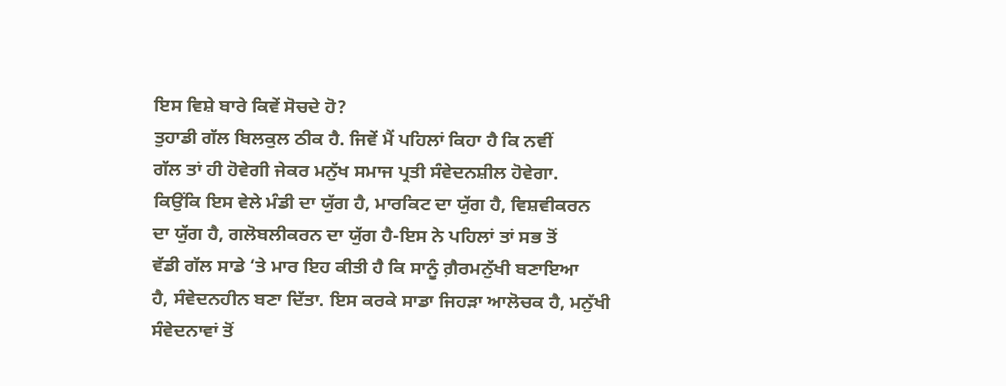ਇਸ ਵਿਸ਼ੇ ਬਾਰੇ ਕਿਵੇਂ ਸੋਚਦੇ ਹੋ?
ਤੁਹਾਡੀ ਗੱਲ ਬਿਲਕੁਲ ਠੀਕ ਹੈ. ਜਿਵੇਂ ਮੈਂ ਪਹਿਲਾਂ ਕਿਹਾ ਹੈ ਕਿ ਨਵੀਂ
ਗੱਲ ਤਾਂ ਹੀ ਹੋਵੇਗੀ ਜੇਕਰ ਮਨੁੱਖ ਸਮਾਜ ਪ੍ਰਤੀ ਸੰਵੇਦਨਸ਼ੀਲ ਹੋਵੇਗਾ.
ਕਿਉਂਕਿ ਇਸ ਵੇਲੇ ਮੰਡੀ ਦਾ ਯੁੱਗ ਹੈ, ਮਾਰਕਿਟ ਦਾ ਯੁੱਗ ਹੈ, ਵਿਸ਼ਵੀਕਰਨ
ਦਾ ਯੁੱਗ ਹੈ, ਗਲੋਬਲੀਕਰਨ ਦਾ ਯੁੱਗ ਹੈ-ਇਸ ਨੇ ਪਹਿਲਾਂ ਤਾਂ ਸਭ ਤੋਂ
ਵੱਡੀ ਗੱਲ ਸਾਡੇ ‘ਤੇ ਮਾਰ ਇਹ ਕੀਤੀ ਹੈ ਕਿ ਸਾਨੂੰ ਗ਼ੈਰਮਨੁੱਖੀ ਬਣਾਇਆ
ਹੈ, ਸੰਵੇਦਨਹੀਨ ਬਣਾ ਦਿੱਤਾ. ਇਸ ਕਰਕੇ ਸਾਡਾ ਜਿਹੜਾ ਆਲੋਚਕ ਹੈ, ਮਨੁੱਖੀ
ਸੰਵੇਦਨਾਵਾਂ ਤੋਂ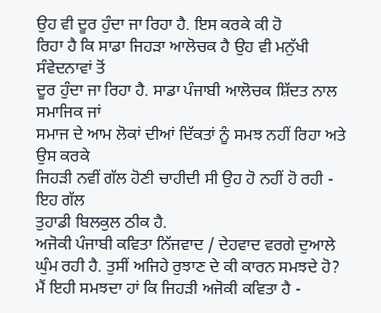ਉਹ ਵੀ ਦੂਰ ਹੁੰਦਾ ਜਾ ਰਿਹਾ ਹੈ. ਇਸ ਕਰਕੇ ਕੀ ਹੋ
ਰਿਹਾ ਹੈ ਕਿ ਸਾਡਾ ਜਿਹੜਾ ਆਲੋਚਕ ਹੈ ਉਹ ਵੀ ਮਨੁੱਖੀ ਸੰਵੇਦਨਾਵਾਂ ਤੋਂ
ਦੂਰ ਹੁੰਦਾ ਜਾ ਰਿਹਾ ਹੈ. ਸਾਡਾ ਪੰਜਾਬੀ ਆਲੋਚਕ ਸ਼ਿੱਦਤ ਨਾਲ ਸਮਾਜਿਕ ਜਾਂ
ਸਮਾਜ ਦੇ ਆਮ ਲੋਕਾਂ ਦੀਆਂ ਦਿੱਕਤਾਂ ਨੂੰ ਸਮਝ ਨਹੀਂ ਰਿਹਾ ਅਤੇ ਉਸ ਕਰਕੇ
ਜਿਹੜੀ ਨਵੀਂ ਗੱਲ ਹੋਣੀ ਚਾਹੀਦੀ ਸੀ ਉਹ ਹੋ ਨਹੀਂ ਹੋ ਰਹੀ - ਇਹ ਗੱਲ
ਤੁਹਾਡੀ ਬਿਲਕੁਲ ਠੀਕ ਹੈ.
ਅਜੋਕੀ ਪੰਜਾਬੀ ਕਵਿਤਾ ਨਿੱਜਵਾਦ / ਦੇਹਵਾਦ ਵਰਗੇ ਦੁਆਲੇ
ਘੁੰਮ ਰਹੀ ਹੈ. ਤੁਸੀਂ ਅਜਿਹੇ ਰੁਝਾਣ ਦੇ ਕੀ ਕਾਰਨ ਸਮਝਦੇ ਹੋ?
ਮੈਂ ਇਹੀ ਸਮਝਦਾ ਹਾਂ ਕਿ ਜਿਹੜੀ ਅਜੋਕੀ ਕਵਿਤਾ ਹੈ -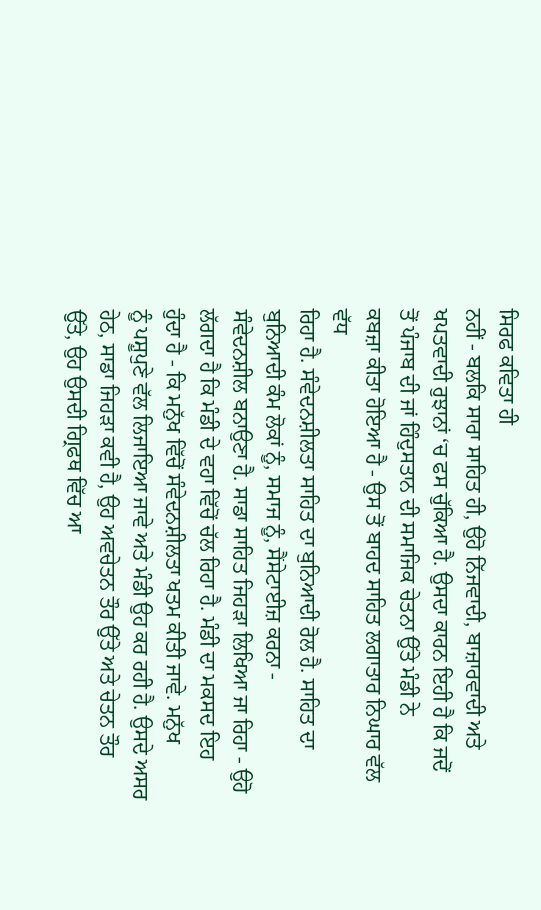ਸਿਰਫ ਕਵਿਤਾ ਹੀ
ਨਹੀਂ - ਬਲਕਿ ਸਾਰਾ ਸਾਹਿਤ ਹੀ, ਉਹੋ ਨਿੱਜਵਾਦੀ, ਬਾਜ਼ਾਰਵਾਦੀ ਅਤੇ
ਖਪਤਵਾਦੀ ਰੁਝਾਨਾਂ ‘ਚ ਫਸ ਚੁੱਕਿਆ ਹੈ. ਉਸਦਾ ਕਾਰਨ ਇਹੀ ਹੈ ਕਿ ਜਦੋਂ
ਤੋਂ ਪੰਜਾਬ ਦੀ ਜਾਂ ਹਿੰਦੁਸਤਾਨ ਦੀ ਸਮਾਜਿਕ ਚੇਤਨਾ ਉੱਤੇ ਮੰਡੀ ਨੇ
ਕਬਜ਼ਾ ਕੀਤਾ ਹੋਇਆ ਹੈ - ਉਸ ਤੋਂ ਬਾਹਦ ਸਾਹਿਤ ਲਗਾਤਾਰ ਨਿਘਾਰ ਵੱਲ ਵੱਧ
ਰਿਹਾ ਹੈ. ਸੰਵੇਦਨਸ਼ੀਲਤਾ ਸਾਹਿਤ ਦਾ ਬੁਨਿਆਦੀ ਰੋਲ ਹੈ. ਸਾਹਿਤ ਦਾ
ਬੁਨਿਆਦੀ ਕੰਮ ਲੋਕਾਂ ਨੂੰ, ਸਮਾਜ ਨੂੰ, ਸੈਂਸੇਟਾਈਜ਼ ਕਰਨਾ -
ਸੰਵੇਦਨਸ਼ੀਲ ਬਨਾਉਣਾ ਹੈ. ਸਾਡਾ ਸਾਹਿਤ ਜਿਹੜਾ ਲਿਖਿਆ ਜਾ ਰਿਹਾ - ਉਹੋ
ਲੱਗਦਾ ਹੈ ਕਿ ਮੰਡੀ ਦੇ ਵਹਾ ਵਿੱਚੋਂ ਚੱਲ ਰਿਹਾ ਹੈ. ਮੰਡੀ ਦਾ ਮਕਸਦ ਇਹ
ਹੁੰਦਾ ਹੈ - ਕਿ ਮਨੁੱਖ ਵਿੱਚੋਂ ਸੰਵੇਦਨਸ਼ੀਲਤਾ ਖਤਮ ਕੀਤੀ ਜਾਵੇ. ਮਨੁੱਖ
ਨੂੰ ਪਸ਼ੂਪੁਣੇ ਵੱਲ ਲਿਜਾਇਆ ਜਾਵੇ ਅਤੇ ਮੰਡੀ ਉਹ ਕਰ ਰਹੀ ਹੈ. ਉਸਦੇ ਅਸਰ
ਹੇਠ, ਸਾਡਾ ਜਿਹੜਾ ਕਵੀ ਹੈ, ਉਹ ਅਵਚੇਤਨ ਤੌਰ ਉੱਤੇ ਅਤੇ ਚੇਤਨ ਤੌਰ
ਉੱਤੇ, ਉਹ ਉਸਦੀ ਗ੍ਰਿਫਥ ਵਿੱਚ ਆ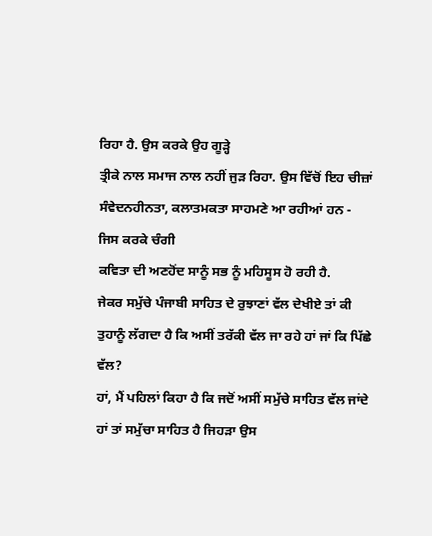ਰਿਹਾ ਹੈ. ਉਸ ਕਰਕੇ ਉਹ ਗੂੜ੍ਹੇ
ਤ੍ਰੀਕੇ ਨਾਲ ਸਮਾਜ ਨਾਲ ਨਹੀਂ ਜੁੜ ਰਿਹਾ. ਉਸ ਵਿੱਚੋਂ ਇਹ ਚੀਜ਼ਾਂ
ਸੰਵੇਦਨਹੀਨਤਾ, ਕਲਾਤਮਕਤਾ ਸਾਹਮਣੇ ਆ ਰਹੀਆਂ ਹਨ - ਜਿਸ ਕਰਕੇ ਚੰਗੀ
ਕਵਿਤਾ ਦੀ ਅਣਹੋਂਦ ਸਾਨੂੰ ਸਭ ਨੂੰ ਮਹਿਸੂਸ ਹੋ ਰਹੀ ਹੈ.
ਜੇਕਰ ਸਮੁੱਚੇ ਪੰਜਾਬੀ ਸਾਹਿਤ ਦੇ ਰੁਝਾਣਾਂ ਵੱਲ ਦੇਖੀਏ ਤਾਂ ਕੀ
ਤੁਹਾਨੂੰ ਲੱਗਦਾ ਹੈ ਕਿ ਅਸੀਂ ਤਰੱਕੀ ਵੱਲ ਜਾ ਰਹੇ ਹਾਂ ਜਾਂ ਕਿ ਪਿੱਛੇ
ਵੱਲ?
ਹਾਂ, ਮੈਂ ਪਹਿਲਾਂ ਕਿਹਾ ਹੈ ਕਿ ਜਦੋਂ ਅਸੀਂ ਸਮੁੱਚੇ ਸਾਹਿਤ ਵੱਲ ਜਾਂਦੇ
ਹਾਂ ਤਾਂ ਸਮੁੱਚਾ ਸਾਹਿਤ ਹੈ ਜਿਹੜਾ ਉਸ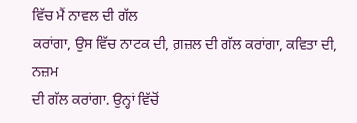ਵਿੱਚ ਮੈਂ ਨਾਵਲ ਦੀ ਗੱਲ
ਕਰਾਂਗਾ, ਉਸ ਵਿੱਚ ਨਾਟਕ ਦੀ, ਗ਼ਜ਼ਲ ਦੀ ਗੱਲ ਕਰਾਂਗਾ, ਕਵਿਤਾ ਦੀ, ਨਜ਼ਮ
ਦੀ ਗੱਲ ਕਰਾਂਗਾ. ਉਨ੍ਹਾਂ ਵਿੱਚੋਂ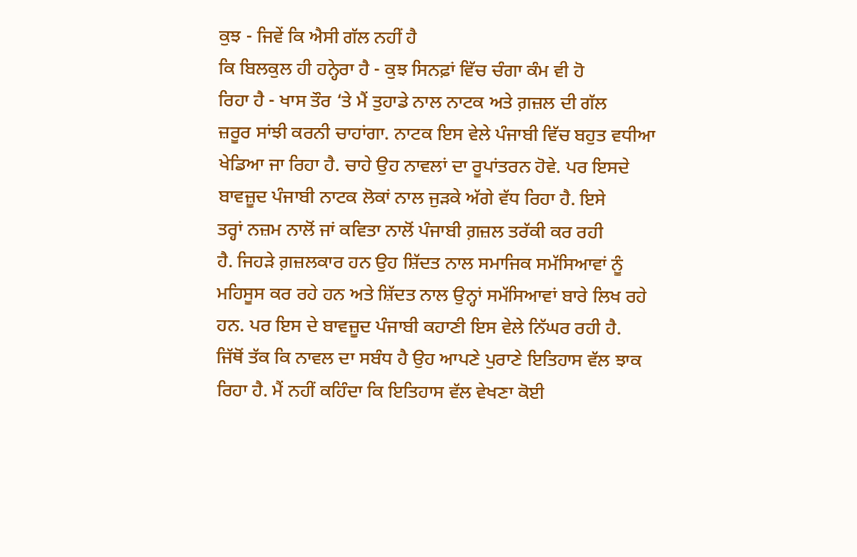ਕੁਝ - ਜਿਵੇਂ ਕਿ ਐਸੀ ਗੱਲ ਨਹੀਂ ਹੈ
ਕਿ ਬਿਲਕੁਲ ਹੀ ਹਨ੍ਹੇਰਾ ਹੈ - ਕੁਝ ਸਿਨਫ਼ਾਂ ਵਿੱਚ ਚੰਗਾ ਕੰਮ ਵੀ ਹੋ
ਰਿਹਾ ਹੈ - ਖਾਸ ਤੌਰ ‘ਤੇ ਮੈਂ ਤੁਹਾਡੇ ਨਾਲ ਨਾਟਕ ਅਤੇ ਗ਼ਜ਼ਲ ਦੀ ਗੱਲ
ਜ਼ਰੂਰ ਸਾਂਝੀ ਕਰਨੀ ਚਾਹਾਂਗਾ. ਨਾਟਕ ਇਸ ਵੇਲੇ ਪੰਜਾਬੀ ਵਿੱਚ ਬਹੁਤ ਵਧੀਆ
ਖੇਡਿਆ ਜਾ ਰਿਹਾ ਹੈ. ਚਾਹੇ ਉਹ ਨਾਵਲਾਂ ਦਾ ਰੂਪਾਂਤਰਨ ਹੋਵੇ. ਪਰ ਇਸਦੇ
ਬਾਵਜ਼ੂਦ ਪੰਜਾਬੀ ਨਾਟਕ ਲੋਕਾਂ ਨਾਲ ਜੁੜਕੇ ਅੱਗੇ ਵੱਧ ਰਿਹਾ ਹੈ. ਇਸੇ
ਤਰ੍ਹਾਂ ਨਜ਼ਮ ਨਾਲੋਂ ਜਾਂ ਕਵਿਤਾ ਨਾਲੋਂ ਪੰਜਾਬੀ ਗ਼ਜ਼ਲ ਤਰੱਕੀ ਕਰ ਰਹੀ
ਹੈ. ਜਿਹੜੇ ਗ਼ਜ਼ਲਕਾਰ ਹਨ ਉਹ ਸ਼ਿੱਦਤ ਨਾਲ ਸਮਾਜਿਕ ਸਮੱਸਿਆਵਾਂ ਨੂੰ
ਮਹਿਸੂਸ ਕਰ ਰਹੇ ਹਨ ਅਤੇ ਸ਼ਿੱਦਤ ਨਾਲ ਉਨ੍ਹਾਂ ਸਮੱਸਿਆਵਾਂ ਬਾਰੇ ਲਿਖ ਰਹੇ
ਹਨ. ਪਰ ਇਸ ਦੇ ਬਾਵਜ਼ੂਦ ਪੰਜਾਬੀ ਕਹਾਣੀ ਇਸ ਵੇਲੇ ਨਿੱਘਰ ਰਹੀ ਹੈ.
ਜਿੱਥੋਂ ਤੱਕ ਕਿ ਨਾਵਲ ਦਾ ਸਬੰਧ ਹੈ ਉਹ ਆਪਣੇ ਪੁਰਾਣੇ ਇਤਿਹਾਸ ਵੱਲ ਝਾਕ
ਰਿਹਾ ਹੈ. ਮੈਂ ਨਹੀਂ ਕਹਿੰਦਾ ਕਿ ਇਤਿਹਾਸ ਵੱਲ ਵੇਖਣਾ ਕੋਈ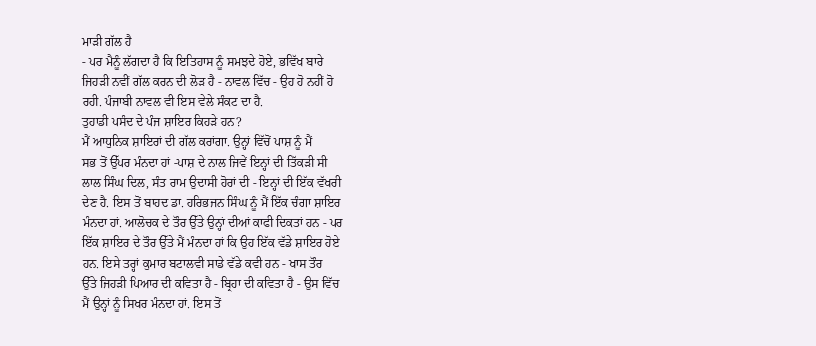ਮਾੜੀ ਗੱਲ ਹੈ
- ਪਰ ਮੈਨੂੰ ਲੱਗਦਾ ਹੈ ਕਿ ਇਤਿਹਾਸ ਨੂੰ ਸਮਝਦੇ ਹੋਏ, ਭਵਿੱਖ ਬਾਰੇ
ਜਿਹੜੀ ਨਵੀਂ ਗੱਲ ਕਰਨ ਦੀ ਲੋੜ ਹੈ - ਨਾਵਲ ਵਿੱਚ - ਉਹ ਹੋ ਨਹੀਂ ਹੋ
ਰਹੀ. ਪੰਜਾਬੀ ਨਾਵਲ ਵੀ ਇਸ ਵੇਲੇ ਸੰਕਟ ਦਾ ਹੈ.
ਤੁਹਾਡੀ ਪਸੰਦ ਦੇ ਪੰਜ ਸ਼ਾਇਰ ਕਿਹੜੇ ਹਨ?
ਮੈਂ ਆਧੁਨਿਕ ਸ਼ਾਇਰਾਂ ਦੀ ਗੱਲ ਕਰਾਂਗਾ. ਉਨ੍ਹਾਂ ਵਿੱਚੋਂ ਪਾਸ਼ ਨੂੰ ਮੈਂ
ਸਭ ਤੋਂ ਉੱਪਰ ਮੰਨਦਾ ਹਾਂ -ਪਾਸ਼ ਦੇ ਨਾਲ ਜਿਵੇਂ ਇਨ੍ਹਾਂ ਦੀ ਤਿੱਕੜੀ ਸੀ
ਲਾਲ ਸਿੰਘ ਦਿਲ, ਸੰਤ ਰਾਮ ਉਦਾਸੀ ਹੋਰਾਂ ਦੀ - ਇਨ੍ਹਾਂ ਦੀ ਇੱਕ ਵੱਖਰੀ
ਦੇਣ ਹੈ. ਇਸ ਤੋਂ ਬਾਹਦ ਡਾ. ਹਰਿਭਜਨ ਸਿੰਘ ਨੂੰ ਮੈਂ ਇੱਕ ਚੰਗਾ ਸ਼ਾਇਰ
ਮੰਨਦਾ ਹਾਂ. ਆਲੋਚਕ ਦੇ ਤੌਰ ਉੱਤੇ ਉਨ੍ਹਾਂ ਦੀਆਂ ਕਾਫੀ ਦਿਕਤਾਂ ਹਨ - ਪਰ
ਇੱਕ ਸ਼ਾਇਰ ਦੇ ਤੌਰ ਉੱਤੇ ਮੈਂ ਮੰਨਦਾ ਹਾਂ ਕਿ ਉਹ ਇੱਕ ਵੱਡੇ ਸ਼ਾਇਰ ਹੋਏ
ਹਨ. ਇਸੇ ਤਰ੍ਹਾਂ ਕੁਮਾਰ ਬਟਾਲਵੀ ਸਾਡੇ ਵੱਡੇ ਕਵੀ ਹਨ - ਖਾਸ ਤੌਰ
ਉੱਤੇ ਜਿਹੜੀ ਪਿਆਰ ਦੀ ਕਵਿਤਾ ਹੈ - ਬ੍ਰਿਹਾ ਦੀ ਕਵਿਤਾ ਹੈ - ਉਸ ਵਿੱਚ
ਮੈਂ ਉਨ੍ਹਾਂ ਨੂੰ ਸਿਖਰ ਮੰਨਦਾ ਹਾਂ. ਇਸ ਤੋਂ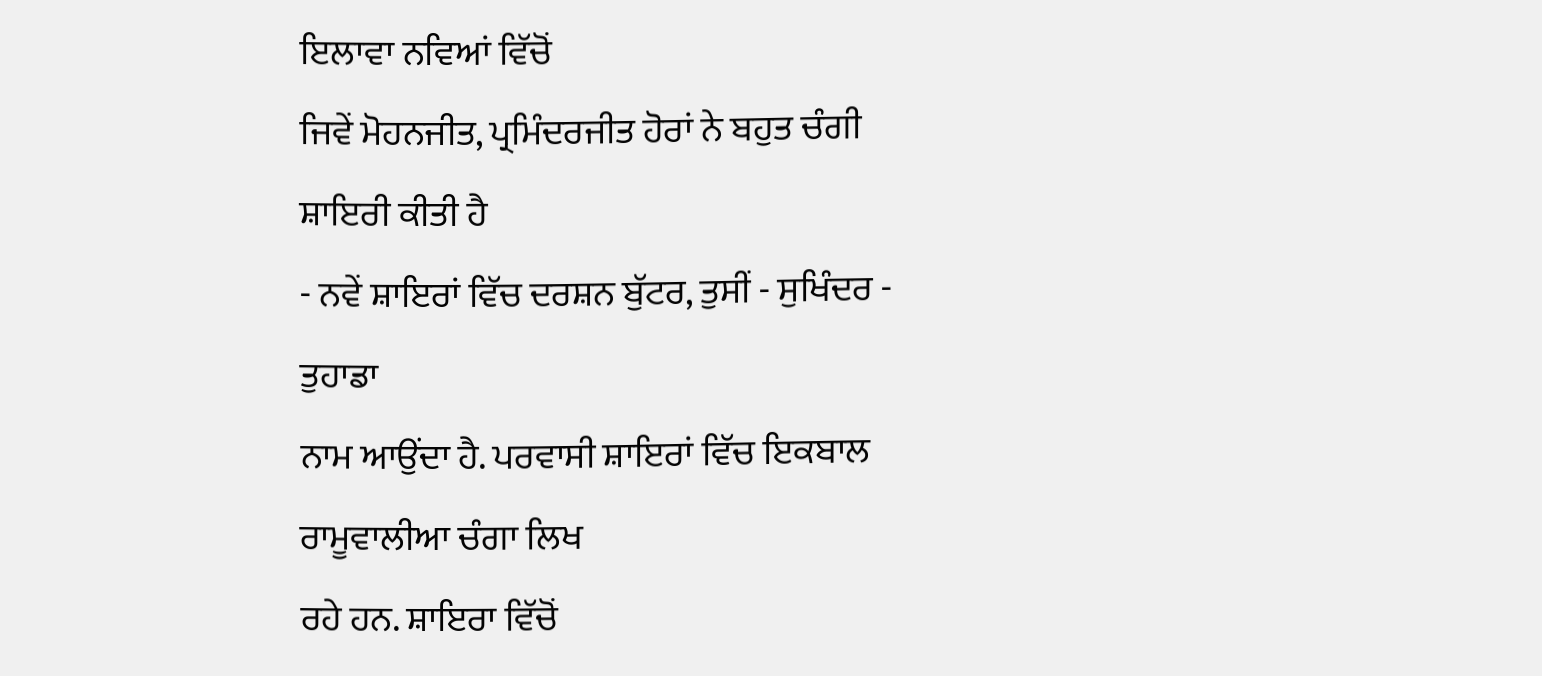ਇਲਾਵਾ ਨਵਿਆਂ ਵਿੱਚੋਂ
ਜਿਵੇਂ ਮੋਹਨਜੀਤ, ਪ੍ਰਮਿੰਦਰਜੀਤ ਹੋਰਾਂ ਨੇ ਬਹੁਤ ਚੰਗੀ ਸ਼ਾਇਰੀ ਕੀਤੀ ਹੈ
- ਨਵੇਂ ਸ਼ਾਇਰਾਂ ਵਿੱਚ ਦਰਸ਼ਨ ਬੁੱਟਰ, ਤੁਸੀਂ - ਸੁਖਿੰਦਰ - ਤੁਹਾਡਾ
ਨਾਮ ਆਉਂਦਾ ਹੈ. ਪਰਵਾਸੀ ਸ਼ਾਇਰਾਂ ਵਿੱਚ ਇਕਬਾਲ ਰਾਮੂਵਾਲੀਆ ਚੰਗਾ ਲਿਖ
ਰਹੇ ਹਨ. ਸ਼ਾਇਰਾ ਵਿੱਚੋਂ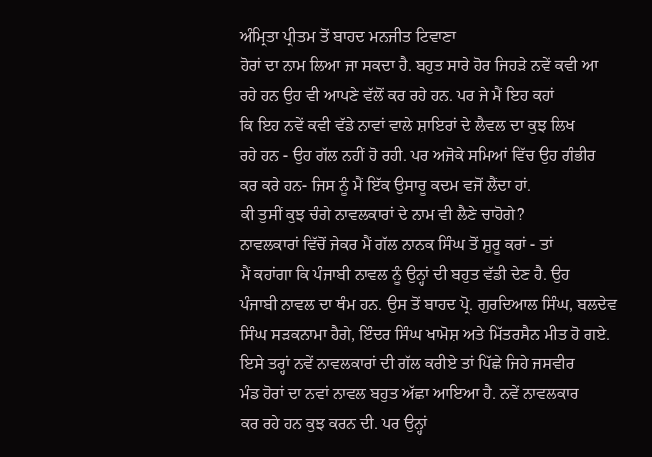ਅੰਮ੍ਰਿਤਾ ਪ੍ਰੀਤਮ ਤੋਂ ਬਾਹਦ ਮਨਜੀਤ ਟਿਵਾਣਾ
ਹੋਰਾਂ ਦਾ ਨਾਮ ਲਿਆ ਜਾ ਸਕਦਾ ਹੈ. ਬਹੁਤ ਸਾਰੇ ਹੋਰ ਜਿਹੜੇ ਨਵੇਂ ਕਵੀ ਆ
ਰਹੇ ਹਨ ਉਹ ਵੀ ਆਪਣੇ ਵੱਲੋਂ ਕਰ ਰਹੇ ਹਨ. ਪਰ ਜੇ ਮੈਂ ਇਹ ਕਹਾਂ
ਕਿ ਇਹ ਨਵੇਂ ਕਵੀ ਵੱਡੇ ਨਾਵਾਂ ਵਾਲੇ ਸ਼ਾਇਰਾਂ ਦੇ ਲੈਵਲ ਦਾ ਕੁਝ ਲਿਖ
ਰਹੇ ਹਨ - ਉਹ ਗੱਲ ਨਹੀਂ ਹੋ ਰਹੀ. ਪਰ ਅਜੋਕੇ ਸਮਿਆਂ ਵਿੱਚ ਉਹ ਗੰਭੀਰ
ਕਰ ਕਰੇ ਹਨ- ਜਿਸ ਨੂੰ ਮੈਂ ਇੱਕ ਉਸਾਰੂ ਕਦਮ ਵਜੋਂ ਲੈਂਦਾ ਹਾਂ.
ਕੀ ਤੁਸੀਂ ਕੁਝ ਚੰਗੇ ਨਾਵਲਕਾਰਾਂ ਦੇ ਨਾਮ ਵੀ ਲੈਣੇ ਚਾਹੋਗੇ?
ਨਾਵਲਕਾਰਾਂ ਵਿੱਚੋਂ ਜੇਕਰ ਮੈਂ ਗੱਲ ਨਾਨਕ ਸਿੰਘ ਤੋਂ ਸ਼ੁਰੂ ਕਰਾਂ - ਤਾਂ
ਮੈਂ ਕਹਾਂਗਾ ਕਿ ਪੰਜਾਬੀ ਨਾਵਲ ਨੂੰ ਉਨ੍ਹਾਂ ਦੀ ਬਹੁਤ ਵੱਡੀ ਦੇਣ ਹੈ. ਉਹ
ਪੰਜਾਬੀ ਨਾਵਲ ਦਾ ਥੰਮ ਹਨ. ਉਸ ਤੋਂ ਬਾਹਦ ਪ੍ਰੋ. ਗੁਰਦਿਆਲ ਸਿੰਘ, ਬਲਦੇਵ
ਸਿੰਘ ਸੜਕਨਾਮਾ ਹੈਗੇ, ਇੰਦਰ ਸਿੰਘ ਖਾਮੋਸ਼ ਅਤੇ ਮਿੱਤਰਸੈਨ ਮੀਤ ਹੋ ਗਏ.
ਇਸੇ ਤਰ੍ਹਾਂ ਨਵੇਂ ਨਾਵਲਕਾਰਾਂ ਦੀ ਗੱਲ ਕਰੀਏ ਤਾਂ ਪਿੱਛੇ ਜਿਹੇ ਜਸਵੀਰ
ਮੰਡ ਹੋਰਾਂ ਦਾ ਨਵਾਂ ਨਾਵਲ ਬਹੁਤ ਅੱਛਾ ਆਇਆ ਹੈ. ਨਵੇਂ ਨਾਵਲਕਾਰ
ਕਰ ਰਹੇ ਹਨ ਕੁਝ ਕਰਨ ਦੀ. ਪਰ ਉਨ੍ਹਾਂ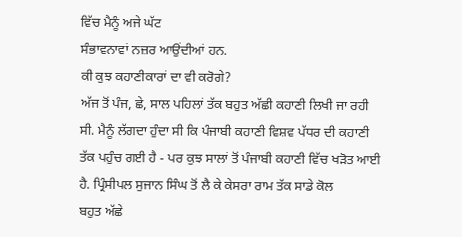ਵਿੱਚ ਮੈਨੂੰ ਅਜੇ ਘੱਟ
ਸੰਭਾਵਨਾਵਾਂ ਨਜ਼ਰ ਆਉਂਦੀਆਂ ਹਨ.
ਕੀ ਕੁਝ ਕਹਾਣੀਕਾਰਾਂ ਦਾ ਵੀ ਕਰੋਗੇ?
ਅੱਜ ਤੋਂ ਪੰਜ, ਛੇ, ਸਾਲ ਪਹਿਲਾਂ ਤੱਕ ਬਹੁਤ ਅੱਛੀ ਕਹਾਣੀ ਲਿਖੀ ਜਾ ਰਹੀ
ਸੀ. ਮੈਨੂੰ ਲੱਗਦਾ ਹੁੰਦਾ ਸੀ ਕਿ ਪੰਜਾਬੀ ਕਹਾਣੀ ਵਿਸ਼ਵ ਪੱਧਰ ਦੀ ਕਹਾਣੀ
ਤੱਕ ਪਹੁੰਚ ਗਈ ਹੈ - ਪਰ ਕੁਝ ਸਾਲਾਂ ਤੋਂ ਪੰਜਾਬੀ ਕਹਾਣੀ ਵਿੱਚ ਖੜੋਤ ਆਈ
ਹੈ. ਪ੍ਰਿੰਸੀਪਲ ਸੁਜਾਨ ਸਿੰਘ ਤੋਂ ਲੈ ਕੇ ਕੇਸਰਾ ਰਾਮ ਤੱਕ ਸਾਡੇ ਕੋਲ
ਬਹੁਤ ਅੱਛੇ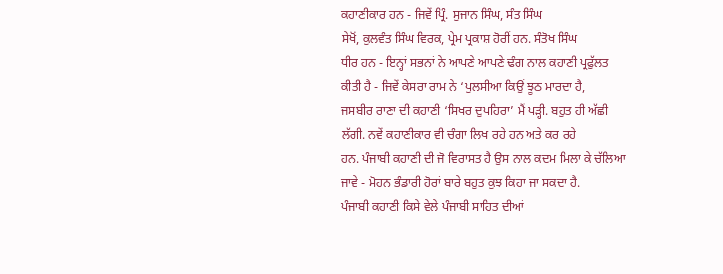ਕਹਾਣੀਕਾਰ ਹਨ - ਜਿਵੇਂ ਪ੍ਰਿੰ. ਸੁਜਾਨ ਸਿੰਘ, ਸੰਤ ਸਿੰਘ
ਸੇਖੋਂ, ਕੁਲਵੰਤ ਸਿੰਘ ਵਿਰਕ, ਪ੍ਰੇਮ ਪ੍ਰਕਾਸ਼ ਹੋਰੀਂ ਹਨ. ਸੰਤੋਖ ਸਿੰਘ
ਧੀਰ ਹਨ - ਇਨ੍ਹਾਂ ਸਭਨਾਂ ਨੇ ਆਪਣੇ ਆਪਣੇ ਢੰਗ ਨਾਲ ਕਹਾਣੀ ਪ੍ਰਫੁੱਲਤ
ਕੀਤੀ ਹੈ - ਜਿਵੇਂ ਕੇਸਰਾ ਰਾਮ ਨੇ ‘ਪੁਲਸੀਆ ਕਿਉਂ ਝੂਠ ਮਾਰਦਾ ਹੈ,
ਜਸਬੀਰ ਰਾਣਾ ਦੀ ਕਹਾਣੀ ‘ਸਿਖਰ ਦੁਪਹਿਰਾ’ ਮੈਂ ਪੜ੍ਹੀ. ਬਹੁਤ ਹੀ ਅੱਛੀ
ਲੱਗੀ. ਨਵੇਂ ਕਹਾਣੀਕਾਰ ਵੀ ਚੰਗਾ ਲਿਖ ਰਹੇ ਹਨ ਅਤੇ ਕਰ ਰਹੇ
ਹਨ. ਪੰਜਾਬੀ ਕਹਾਣੀ ਦੀ ਜੋ ਵਿਰਾਸਤ ਹੈ ਉਸ ਨਾਲ ਕਦਮ ਮਿਲਾ ਕੇ ਚੱਲਿਆ
ਜਾਵੇ - ਮੋਹਨ ਭੰਡਾਰੀ ਹੋਰਾਂ ਬਾਰੇ ਬਹੁਤ ਕੁਝ ਕਿਹਾ ਜਾ ਸਕਦਾ ਹੈ.
ਪੰਜਾਬੀ ਕਹਾਣੀ ਕਿਸੇ ਵੇਲੇ ਪੰਜਾਬੀ ਸਾਹਿਤ ਦੀਆਂ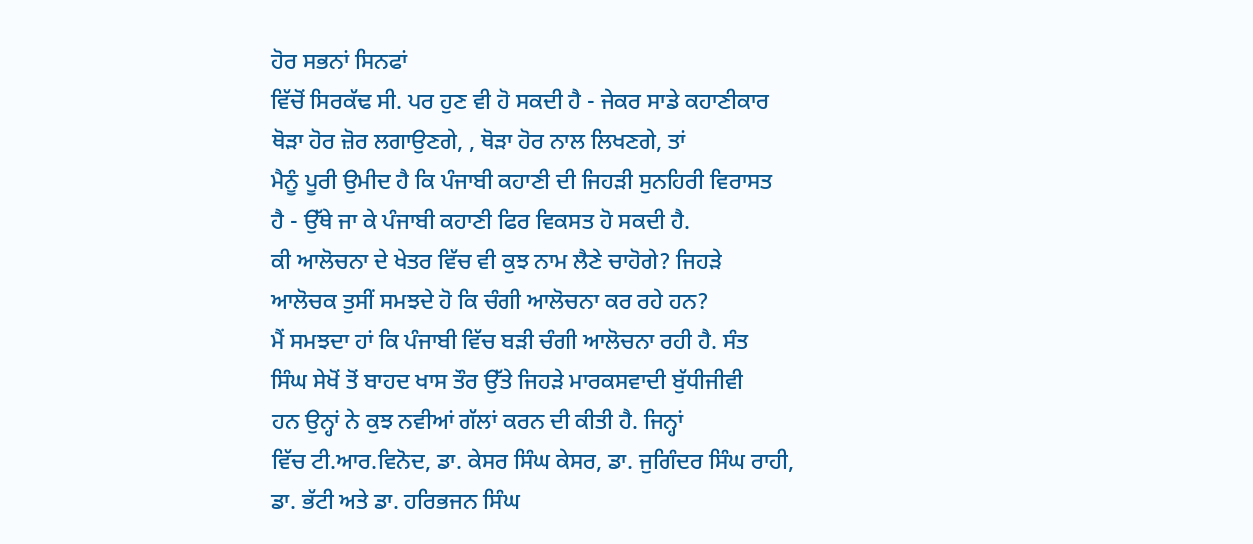ਹੋਰ ਸਭਨਾਂ ਸਿਨਫਾਂ
ਵਿੱਚੋਂ ਸਿਰਕੱਢ ਸੀ. ਪਰ ਹੁਣ ਵੀ ਹੋ ਸਕਦੀ ਹੈ - ਜੇਕਰ ਸਾਡੇ ਕਹਾਣੀਕਾਰ
ਥੋੜਾ ਹੋਰ ਜ਼ੋਰ ਲਗਾਉਣਗੇ, , ਥੋੜਾ ਹੋਰ ਨਾਲ ਲਿਖਣਗੇ, ਤਾਂ
ਮੈਨੂੰ ਪੂਰੀ ਉਮੀਦ ਹੈ ਕਿ ਪੰਜਾਬੀ ਕਹਾਣੀ ਦੀ ਜਿਹੜੀ ਸੁਨਹਿਰੀ ਵਿਰਾਸਤ
ਹੈ - ਉੱਥੇ ਜਾ ਕੇ ਪੰਜਾਬੀ ਕਹਾਣੀ ਫਿਰ ਵਿਕਸਤ ਹੋ ਸਕਦੀ ਹੈ.
ਕੀ ਆਲੋਚਨਾ ਦੇ ਖੇਤਰ ਵਿੱਚ ਵੀ ਕੁਝ ਨਾਮ ਲੈਣੇ ਚਾਹੋਗੇ? ਜਿਹੜੇ
ਆਲੋਚਕ ਤੁਸੀਂ ਸਮਝਦੇ ਹੋ ਕਿ ਚੰਗੀ ਆਲੋਚਨਾ ਕਰ ਰਹੇ ਹਨ?
ਮੈਂ ਸਮਝਦਾ ਹਾਂ ਕਿ ਪੰਜਾਬੀ ਵਿੱਚ ਬੜੀ ਚੰਗੀ ਆਲੋਚਨਾ ਰਹੀ ਹੈ. ਸੰਤ
ਸਿੰਘ ਸੇਖੋਂ ਤੋਂ ਬਾਹਦ ਖਾਸ ਤੌਰ ਉੱਤੇ ਜਿਹੜੇ ਮਾਰਕਸਵਾਦੀ ਬੁੱਧੀਜੀਵੀ
ਹਨ ਉਨ੍ਹਾਂ ਨੇ ਕੁਝ ਨਵੀਆਂ ਗੱਲਾਂ ਕਰਨ ਦੀ ਕੀਤੀ ਹੈ. ਜਿਨ੍ਹਾਂ
ਵਿੱਚ ਟੀ.ਆਰ.ਵਿਨੋਦ, ਡਾ. ਕੇਸਰ ਸਿੰਘ ਕੇਸਰ, ਡਾ. ਜੁਗਿੰਦਰ ਸਿੰਘ ਰਾਹੀ,
ਡਾ. ਭੱਟੀ ਅਤੇ ਡਾ. ਹਰਿਭਜਨ ਸਿੰਘ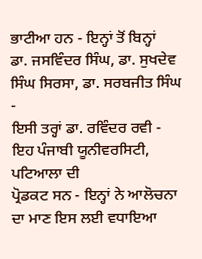ਭਾਟੀਆ ਹਨ - ਇਨ੍ਹਾਂ ਤੋਂ ਬਿਨ੍ਹਾਂ
ਡਾ. ਜਸਵਿੰਦਰ ਸਿੰਘ, ਡਾ. ਸੁਖਦੇਵ ਸਿੰਘ ਸਿਰਸਾ, ਡਾ. ਸਰਬਜੀਤ ਸਿੰਘ -
ਇਸੀ ਤਰ੍ਹਾਂ ਡਾ. ਰਵਿੰਦਰ ਰਵੀ - ਇਹ ਪੰਜਾਬੀ ਯੂਨੀਵਰਸਿਟੀ, ਪਟਿਆਲਾ ਦੀ
ਪ੍ਰੋਡਕਟ ਸਨ - ਇਨ੍ਹਾਂ ਨੇ ਆਲੋਚਨਾ ਦਾ ਮਾਣ ਇਸ ਲਈ ਵਧਾਇਆ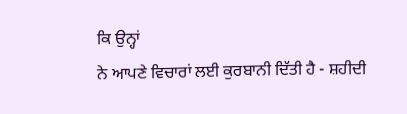ਕਿ ਉਨ੍ਹਾਂ
ਨੇ ਆਪਣੇ ਵਿਚਾਰਾਂ ਲਈ ਕੁਰਬਾਨੀ ਦਿੱਤੀ ਹੈ - ਸ਼ਹੀਦੀ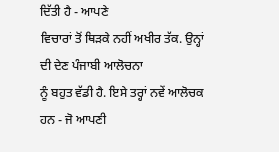ਦਿੱਤੀ ਹੈ - ਆਪਣੇ
ਵਿਚਾਰਾਂ ਤੋਂ ਥਿੜਕੇ ਨਹੀਂ ਅਖੀਰ ਤੱਕ. ਉਨ੍ਹਾਂ ਦੀ ਦੇਣ ਪੰਜਾਬੀ ਆਲੋਚਨਾ
ਨੂੰ ਬਹੁਤ ਵੱਡੀ ਹੈ. ਇਸੇ ਤਰ੍ਹਾਂ ਨਵੇਂ ਆਲੋਚਕ ਹਨ - ਜੋ ਆਪਣੀ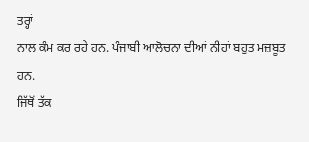ਤਰ੍ਹਾਂ
ਨਾਲ ਕੰਮ ਕਰ ਰਹੇ ਹਨ. ਪੰਜਾਬੀ ਆਲੋਚਨਾ ਦੀਆਂ ਨੀਹਾਂ ਬਹੁਤ ਮਜ਼ਬੂਤ ਹਨ.
ਜਿੱਥੋਂ ਤੱਕ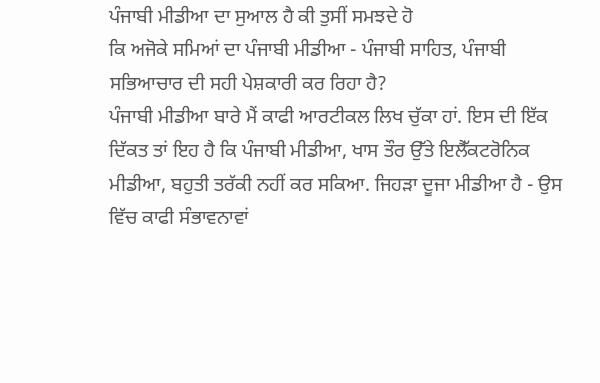ਪੰਜਾਬੀ ਮੀਡੀਆ ਦਾ ਸੁਆਲ ਹੈ ਕੀ ਤੁਸੀਂ ਸਮਝਦੇ ਹੋ
ਕਿ ਅਜੋਕੇ ਸਮਿਆਂ ਦਾ ਪੰਜਾਬੀ ਮੀਡੀਆ - ਪੰਜਾਬੀ ਸਾਹਿਤ, ਪੰਜਾਬੀ
ਸਭਿਆਚਾਰ ਦੀ ਸਹੀ ਪੇਸ਼ਕਾਰੀ ਕਰ ਰਿਹਾ ਹੈ?
ਪੰਜਾਬੀ ਮੀਡੀਆ ਬਾਰੇ ਮੈਂ ਕਾਫੀ ਆਰਟੀਕਲ ਲਿਖ ਚੁੱਕਾ ਹਾਂ. ਇਸ ਦੀ ਇੱਕ
ਦਿੱਕਤ ਤਾਂ ਇਹ ਹੈ ਕਿ ਪੰਜਾਬੀ ਮੀਡੀਆ, ਖਾਸ ਤੌਰ ਉੱਤੇ ਇਲੈੱਕਟਰੋਨਿਕ
ਮੀਡੀਆ, ਬਹੁਤੀ ਤਰੱਕੀ ਨਹੀਂ ਕਰ ਸਕਿਆ. ਜਿਹੜਾ ਦੂਜਾ ਮੀਡੀਆ ਹੈ - ਉਸ
ਵਿੱਚ ਕਾਫੀ ਸੰਭਾਵਨਾਵਾਂ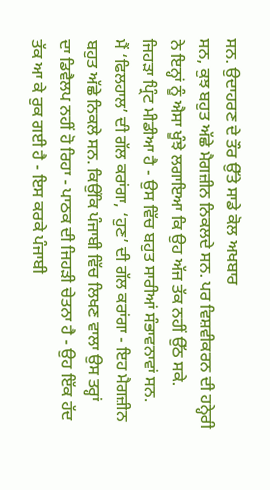ਸਨ. ਉਦਾਹਰਣ ਦੇ ਤੌਰ ਉੱਤੇ ਸਾਡੇ ਕੋਲ ਅਖਬਾਰ
ਸਨ, ਕੁਝ ਬਹੁਤ ਅੱਛੇ ਮੈਗਜ਼ੀਨ ਨਿਕਲਦੇ ਸਨ. ਪਰ ਵਿਸ਼ਵੀਕਰਨ ਦੀ ਹਨ੍ਹੇਰੀ
ਨੇ ਇਨ੍ਹਾਂ ਨੂੰ ਐਸਾ ਖੂੰਝੇ ਲਗਾਇਆ ਕਿ ਉਹ ਅੱਜ ਤੱਕ ਨਹੀਂ ਉੱਠ ਸਕੇ.
ਜਿਹੜਾ ਪ੍ਰਿੰਟ ਮੀਡੀਆ ਹੈ - ਉਸ ਵਿੱਚ ਬਹੁਤ ਸਾਰੀਆਂ ਸੰਭਾਵਨਾਵਾਂ ਸਨ.
ਮੈਂ ‘ਫਿਲਹਾਲ’ ਦੀ ਗੱਲ ਕਰਾਂਗਾ, ‘ਹੁਣ’ ਦੀ ਗੱਲ ਕਰਾਂਗਾ - ਇਹ ਮੈਗਜ਼ੀਨ
ਬਹੁਤ ਅੱਛੇ ਨਿਕਲੇ ਸਨ. ਕਿਉਂਕਿ ਪੰਜਾਬੀ ਵਿੱਚ ਲਿਖਣ ਵਾਲਾ ਉਸ ਤਰ੍ਹਾਂ
ਦਾ ਡਿਵੈਲਪ ਨਹੀਂ ਹੋ ਰਿਹਾ - ਪਾਠਕ ਦੀ ਜਿਹੜੀ ਚੇਤਨਾ ਹੈ - ਉਹ ਇੱਕ ਹੱਦ
ਤੱਕ ਆ ਕੇ ਰੁਕ ਗਈ ਹੈ - ਇਸ ਕਰਕੇ ਪੰਜਾਬੀ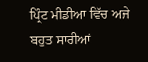ਪ੍ਰਿੰਟ ਮੀਡੀਆ ਵਿੱਚ ਅਜੇ
ਬਹੁਤ ਸਾਰੀਆਂ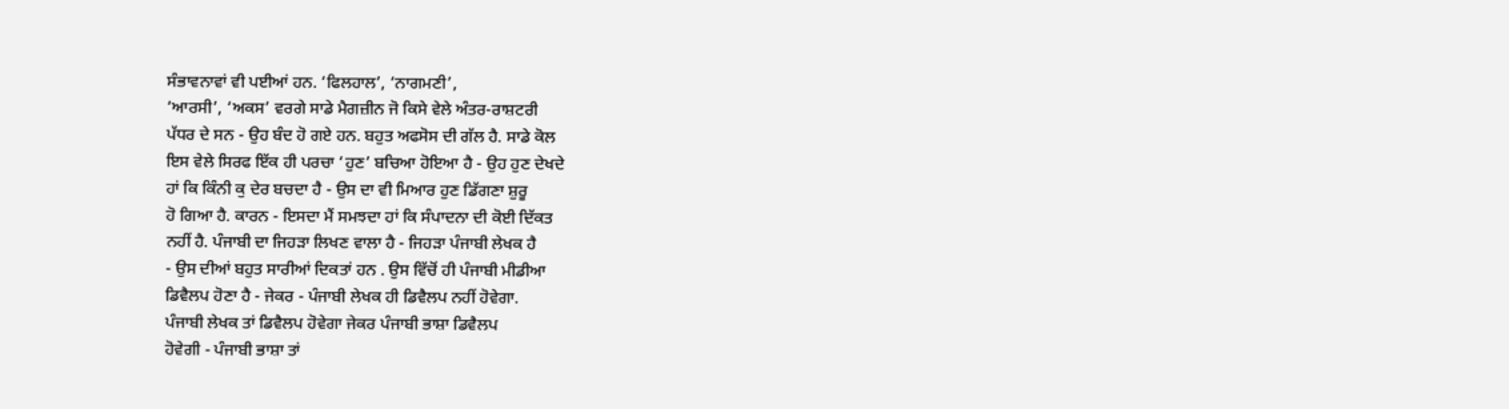ਸੰਭਾਵਨਾਵਾਂ ਵੀ ਪਈਆਂ ਹਨ. ‘ਫਿਲਹਾਲ’, ‘ਨਾਗਮਣੀ’,
‘ਆਰਸੀ’, ‘ਅਕਸ’ ਵਰਗੇ ਸਾਡੇ ਮੈਗਜ਼ੀਨ ਜੋ ਕਿਸੇ ਵੇਲੇ ਅੰਤਰ-ਰਾਸ਼ਟਰੀ
ਪੱਧਰ ਦੇ ਸਨ - ਉਹ ਬੰਦ ਹੋ ਗਏ ਹਨ. ਬਹੁਤ ਅਫਸੋਸ ਦੀ ਗੱਲ ਹੈ. ਸਾਡੇ ਕੋਲ
ਇਸ ਵੇਲੇ ਸਿਰਫ ਇੱਕ ਹੀ ਪਰਚਾ ‘ਹੁਣ’ ਬਚਿਆ ਹੋਇਆ ਹੈ - ਉਹ ਹੁਣ ਦੇਖਦੇ
ਹਾਂ ਕਿ ਕਿੰਨੀ ਕੁ ਦੇਰ ਬਚਦਾ ਹੈ - ਉਸ ਦਾ ਵੀ ਮਿਆਰ ਹੁਣ ਡਿੱਗਣਾ ਸ਼ੁਰੂ
ਹੋ ਗਿਆ ਹੈ. ਕਾਰਨ - ਇਸਦਾ ਮੈਂ ਸਮਝਦਾ ਹਾਂ ਕਿ ਸੰਪਾਦਨਾ ਦੀ ਕੋਈ ਦਿੱਕਤ
ਨਹੀਂ ਹੈ. ਪੰਜਾਬੀ ਦਾ ਜਿਹੜਾ ਲਿਖਣ ਵਾਲਾ ਹੈ - ਜਿਹੜਾ ਪੰਜਾਬੀ ਲੇਖਕ ਹੈ
- ਉਸ ਦੀਆਂ ਬਹੁਤ ਸਾਰੀਆਂ ਦਿਕਤਾਂ ਹਨ . ਉਸ ਵਿੱਚੋਂ ਹੀ ਪੰਜਾਬੀ ਮੀਡੀਆ
ਡਿਵੈਲਪ ਹੋਣਾ ਹੈ - ਜੇਕਰ - ਪੰਜਾਬੀ ਲੇਖਕ ਹੀ ਡਿਵੈਲਪ ਨਹੀਂ ਹੋਵੇਗਾ.
ਪੰਜਾਬੀ ਲੇਖਕ ਤਾਂ ਡਿਵੈਲਪ ਹੋਵੇਗਾ ਜੇਕਰ ਪੰਜਾਬੀ ਭਾਸ਼ਾ ਡਿਵੈਲਪ
ਹੋਵੇਗੀ - ਪੰਜਾਬੀ ਭਾਸ਼ਾ ਤਾਂ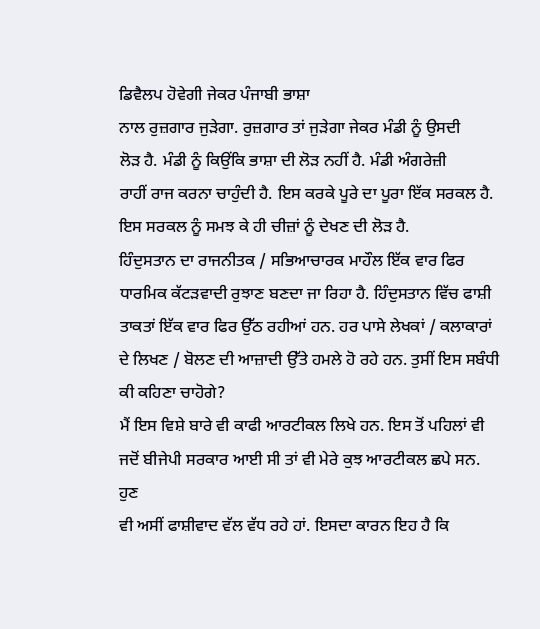ਡਿਵੈਲਪ ਹੋਵੇਗੀ ਜੇਕਰ ਪੰਜਾਬੀ ਭਾਸ਼ਾ
ਨਾਲ ਰੁਜ਼ਗਾਰ ਜੁੜੇਗਾ. ਰੁਜ਼ਗਾਰ ਤਾਂ ਜੁੜੇਗਾ ਜੇਕਰ ਮੰਡੀ ਨੂੰ ਉਸਦੀ
ਲੋੜ ਹੈ. ਮੰਡੀ ਨੂੰ ਕਿਉਂਕਿ ਭਾਸ਼ਾ ਦੀ ਲੋੜ ਨਹੀਂ ਹੈ. ਮੰਡੀ ਅੰਗਰੇਜ਼ੀ
ਰਾਹੀਂ ਰਾਜ ਕਰਨਾ ਚਾਹੁੰਦੀ ਹੈ. ਇਸ ਕਰਕੇ ਪੂਰੇ ਦਾ ਪੂਰਾ ਇੱਕ ਸਰਕਲ ਹੈ.
ਇਸ ਸਰਕਲ ਨੂੰ ਸਮਝ ਕੇ ਹੀ ਚੀਜ਼ਾਂ ਨੂੰ ਦੇਖਣ ਦੀ ਲੋੜ ਹੈ.
ਹਿੰਦੁਸਤਾਨ ਦਾ ਰਾਜਨੀਤਕ / ਸਭਿਆਚਾਰਕ ਮਾਹੌਲ ਇੱਕ ਵਾਰ ਫਿਰ
ਧਾਰਮਿਕ ਕੱਟੜਵਾਦੀ ਰੁਝਾਣ ਬਣਦਾ ਜਾ ਰਿਹਾ ਹੈ. ਹਿੰਦੁਸਤਾਨ ਵਿੱਚ ਫਾਸ਼ੀ
ਤਾਕਤਾਂ ਇੱਕ ਵਾਰ ਫਿਰ ਉੱਠ ਰਹੀਆਂ ਹਨ. ਹਰ ਪਾਸੇ ਲੇਖਕਾਂ / ਕਲਾਕਾਰਾਂ
ਦੇ ਲਿਖਣ / ਬੋਲਣ ਦੀ ਆਜ਼ਾਦੀ ਉੱਤੇ ਹਮਲੇ ਹੋ ਰਹੇ ਹਨ. ਤੁਸੀਂ ਇਸ ਸਬੰਧੀ
ਕੀ ਕਹਿਣਾ ਚਾਹੋਗੇ?
ਮੈਂ ਇਸ ਵਿਸ਼ੇ ਬਾਰੇ ਵੀ ਕਾਫੀ ਆਰਟੀਕਲ ਲਿਖੇ ਹਨ. ਇਸ ਤੋਂ ਪਹਿਲਾਂ ਵੀ
ਜਦੋਂ ਬੀਜੇਪੀ ਸਰਕਾਰ ਆਈ ਸੀ ਤਾਂ ਵੀ ਮੇਰੇ ਕੁਝ ਆਰਟੀਕਲ ਛਪੇ ਸਨ. ਹੁਣ
ਵੀ ਅਸੀਂ ਫਾਸ਼ੀਵਾਦ ਵੱਲ ਵੱਧ ਰਹੇ ਹਾਂ. ਇਸਦਾ ਕਾਰਨ ਇਹ ਹੈ ਕਿ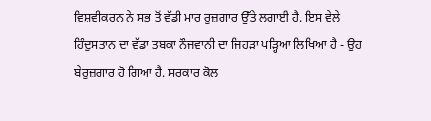ਵਿਸ਼ਵੀਕਰਨ ਨੇ ਸਭ ਤੋਂ ਵੱਡੀ ਮਾਰ ਰੁਜ਼ਗਾਰ ਉੱਤੇ ਲਗਾਈ ਹੈ. ਇਸ ਵੇਲੇ
ਹਿੰਦੁਸਤਾਨ ਦਾ ਵੱਡਾ ਤਬਕਾ ਨੌਜਵਾਨੀ ਦਾ ਜਿਹੜਾ ਪੜ੍ਹਿਆ ਲਿਖਿਆ ਹੈ - ਉਹ
ਬੇਰੁਜ਼ਗਾਰ ਹੋ ਗਿਆ ਹੈ. ਸਰਕਾਰ ਕੋਲ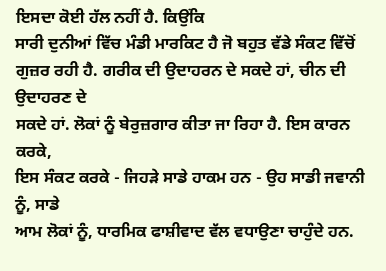ਇਸਦਾ ਕੋਈ ਹੱਲ ਨਹੀਂ ਹੈ. ਕਿਉਂਕਿ
ਸਾਰੀ ਦੁਨੀਆਂ ਵਿੱਚ ਮੰਡੀ ਮਾਰਕਿਟ ਹੈ ਜੋ ਬਹੁਤ ਵੱਡੇ ਸੰਕਟ ਵਿੱਚੋਂ
ਗੁਜ਼ਰ ਰਹੀ ਹੈ. ਗਰੀਕ ਦੀ ਉਦਾਹਰਨ ਦੇ ਸਕਦੇ ਹਾਂ, ਚੀਨ ਦੀ ਉਦਾਹਰਣ ਦੇ
ਸਕਦੇ ਹਾਂ. ਲੋਕਾਂ ਨੂੰ ਬੇਰੁਜ਼ਗਾਰ ਕੀਤਾ ਜਾ ਰਿਹਾ ਹੈ. ਇਸ ਕਾਰਨ ਕਰਕੇ,
ਇਸ ਸੰਕਟ ਕਰਕੇ - ਜਿਹੜੇ ਸਾਡੇ ਹਾਕਮ ਹਨ - ਉਹ ਸਾਡੀ ਜਵਾਨੀ ਨੂੰ, ਸਾਡੇ
ਆਮ ਲੋਕਾਂ ਨੂੰ, ਧਾਰਮਿਕ ਫਾਸ਼ੀਵਾਦ ਵੱਲ ਵਧਾਉਣਾ ਚਾਹੁੰਦੇ ਹਨ.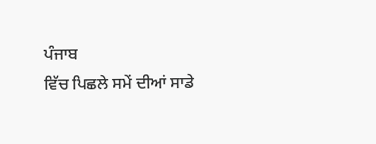ਪੰਜਾਬ
ਵਿੱਚ ਪਿਛਲੇ ਸਮੇਂ ਦੀਆਂ ਸਾਡੇ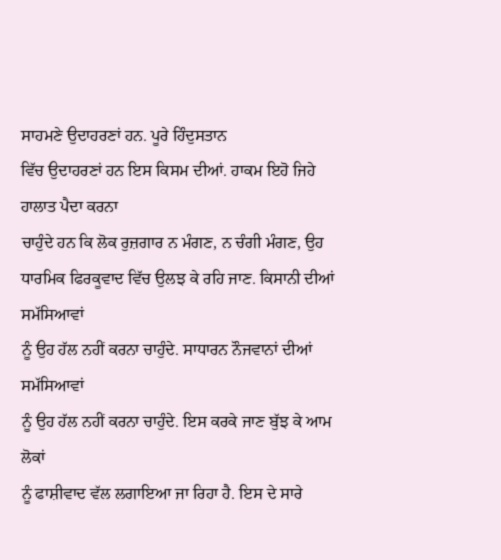ਸਾਹਮਣੇ ਉਦਾਹਰਣਾਂ ਹਨ. ਪੂਰੇ ਹਿੰਦੁਸਤਾਨ
ਵਿੱਚ ਉਦਾਹਰਣਾਂ ਹਨ ਇਸ ਕਿਸਮ ਦੀਆਂ. ਹਾਕਮ ਇਹੋ ਜਿਹੇ ਹਾਲਾਤ ਪੈਦਾ ਕਰਨਾ
ਚਾਹੁੰਦੇ ਹਨ ਕਿ ਲੋਕ ਰੁਜ਼ਗਾਰ ਨ ਮੰਗਣ, ਨ ਚੰਗੀ ਮੰਗਣ, ਉਹ
ਧਾਰਮਿਕ ਫਿਰਕੂਵਾਦ ਵਿੱਚ ਉਲਝ ਕੇ ਰਹਿ ਜਾਣ. ਕਿਸਾਨੀ ਦੀਆਂ ਸਮੱਸਿਆਵਾਂ
ਨੂੰ ਉਹ ਹੱਲ ਨਹੀਂ ਕਰਨਾ ਚਾਹੁੰਦੇ. ਸਾਧਾਰਨ ਨੌਜਵਾਨਾਂ ਦੀਆਂ ਸਮੱਸਿਆਵਾਂ
ਨੂੰ ਉਹ ਹੱਲ ਨਹੀਂ ਕਰਨਾ ਚਾਹੁੰਦੇ. ਇਸ ਕਰਕੇ ਜਾਣ ਬੁੱਝ ਕੇ ਆਮ ਲੋਕਾਂ
ਨੂੰ ਫਾਸ਼ੀਵਾਦ ਵੱਲ ਲਗਾਇਆ ਜਾ ਰਿਹਾ ਹੈ. ਇਸ ਦੇ ਸਾਰੇ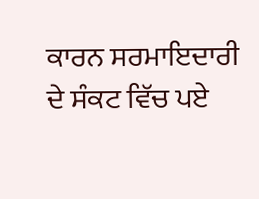ਕਾਰਨ ਸਰਮਾਇਦਾਰੀ
ਦੇ ਸੰਕਟ ਵਿੱਚ ਪਏ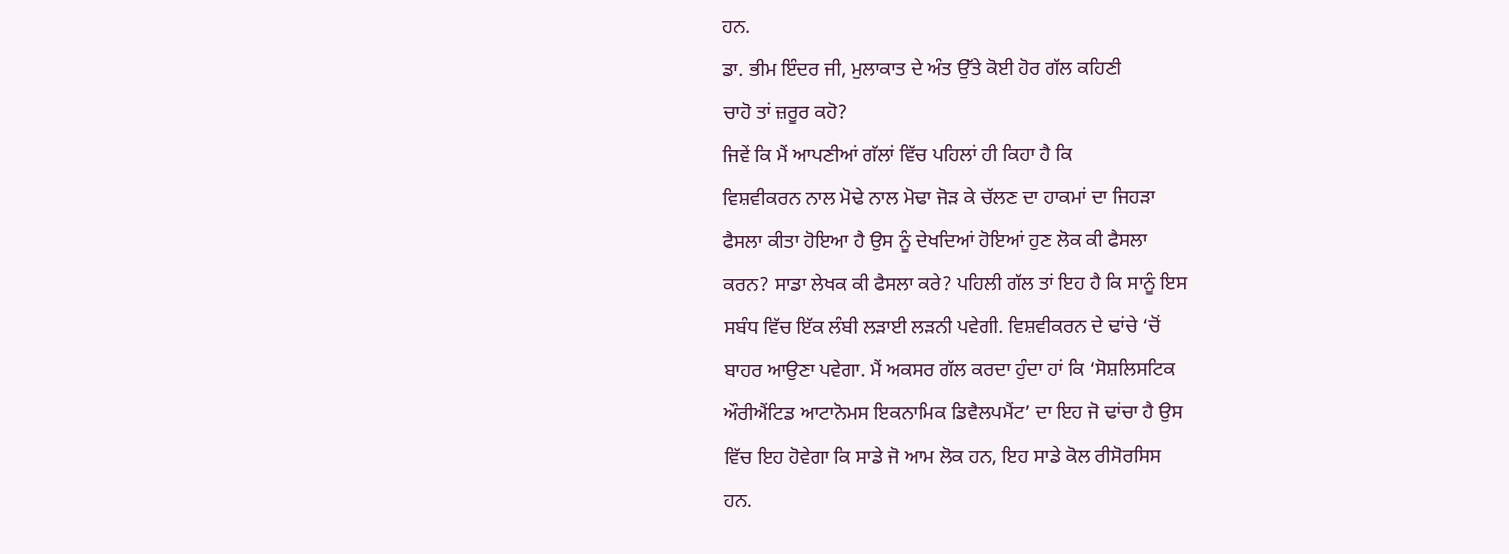ਹਨ.
ਡਾ. ਭੀਮ ਇੰਦਰ ਜੀ, ਮੁਲਾਕਾਤ ਦੇ ਅੰਤ ਉੱਤੇ ਕੋਈ ਹੋਰ ਗੱਲ ਕਹਿਣੀ
ਚਾਹੋ ਤਾਂ ਜ਼ਰੂਰ ਕਹੋ?
ਜਿਵੇਂ ਕਿ ਮੈਂ ਆਪਣੀਆਂ ਗੱਲਾਂ ਵਿੱਚ ਪਹਿਲਾਂ ਹੀ ਕਿਹਾ ਹੈ ਕਿ
ਵਿਸ਼ਵੀਕਰਨ ਨਾਲ ਮੋਢੇ ਨਾਲ ਮੋਢਾ ਜੋੜ ਕੇ ਚੱਲਣ ਦਾ ਹਾਕਮਾਂ ਦਾ ਜਿਹੜਾ
ਫੈਸਲਾ ਕੀਤਾ ਹੋਇਆ ਹੈ ਉਸ ਨੂੰ ਦੇਖਦਿਆਂ ਹੋਇਆਂ ਹੁਣ ਲੋਕ ਕੀ ਫੈਸਲਾ
ਕਰਨ? ਸਾਡਾ ਲੇਖਕ ਕੀ ਫੈਸਲਾ ਕਰੇ? ਪਹਿਲੀ ਗੱਲ ਤਾਂ ਇਹ ਹੈ ਕਿ ਸਾਨੂੰ ਇਸ
ਸਬੰਧ ਵਿੱਚ ਇੱਕ ਲੰਬੀ ਲੜਾਈ ਲੜਨੀ ਪਵੇਗੀ. ਵਿਸ਼ਵੀਕਰਨ ਦੇ ਢਾਂਚੇ ‘ਚੋਂ
ਬਾਹਰ ਆਉਣਾ ਪਵੇਗਾ. ਮੈਂ ਅਕਸਰ ਗੱਲ ਕਰਦਾ ਹੁੰਦਾ ਹਾਂ ਕਿ ‘ਸੋਸ਼ਲਿਸਟਿਕ
ਔਰੀਐਂਟਿਡ ਆਟਾਨੋਮਸ ਇਕਨਾਮਿਕ ਡਿਵੈਲਪਮੈਂਟ’ ਦਾ ਇਹ ਜੋ ਢਾਂਚਾ ਹੈ ਉਸ
ਵਿੱਚ ਇਹ ਹੋਵੇਗਾ ਕਿ ਸਾਡੇ ਜੋ ਆਮ ਲੋਕ ਹਨ, ਇਹ ਸਾਡੇ ਕੋਲ ਰੀਸੋਰਸਿਸ
ਹਨ.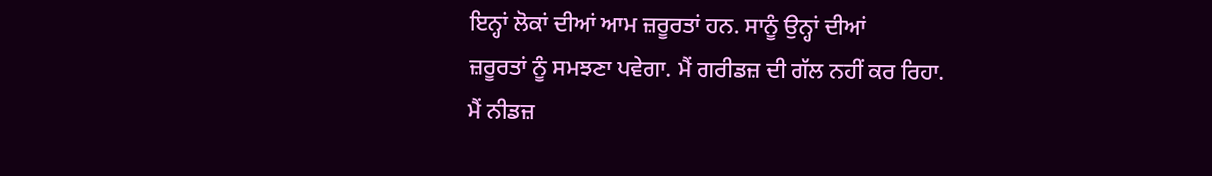ਇਨ੍ਹਾਂ ਲੋਕਾਂ ਦੀਆਂ ਆਮ ਜ਼ਰੂਰਤਾਂ ਹਨ. ਸਾਨੂੰ ਉਨ੍ਹਾਂ ਦੀਆਂ
ਜ਼ਰੂਰਤਾਂ ਨੂੰ ਸਮਝਣਾ ਪਵੇਗਾ. ਮੈਂ ਗਰੀਡਜ਼ ਦੀ ਗੱਲ ਨਹੀਂ ਕਰ ਰਿਹਾ.
ਮੈਂ ਨੀਡਜ਼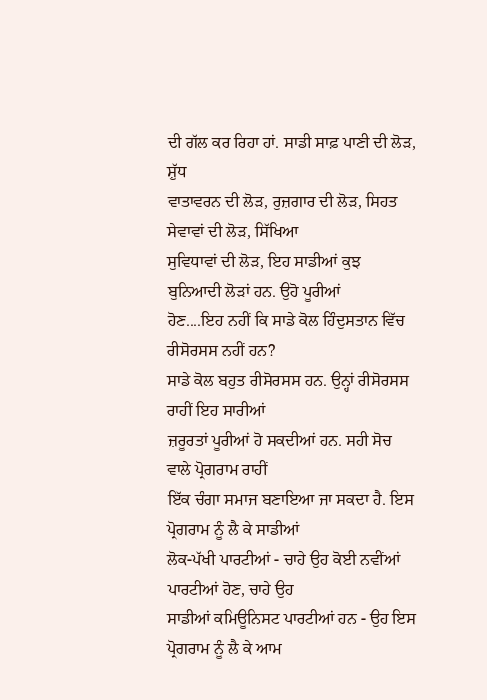ਦੀ ਗੱਲ ਕਰ ਰਿਹਾ ਹਾਂ. ਸਾਡੀ ਸਾਫ਼ ਪਾਣੀ ਦੀ ਲੋੜ, ਸ਼ੁੱਧ
ਵਾਤਾਵਰਨ ਦੀ ਲੋੜ, ਰੁਜ਼ਗਾਰ ਦੀ ਲੋੜ, ਸਿਹਤ ਸੇਵਾਵਾਂ ਦੀ ਲੋੜ, ਸਿੱਖਿਆ
ਸੁਵਿਧਾਵਾਂ ਦੀ ਲੋੜ, ਇਹ ਸਾਡੀਆਂ ਕੁਝ ਬੁਨਿਆਦੀ ਲੋੜਾਂ ਹਨ. ਉਹੋ ਪੂਰੀਆਂ
ਹੋਣ....ਇਹ ਨਹੀਂ ਕਿ ਸਾਡੇ ਕੋਲ ਹਿੰਦੁਸਤਾਨ ਵਿੱਚ ਰੀਸੋਰਸਸ ਨਹੀਂ ਹਨ?
ਸਾਡੇ ਕੋਲ ਬਹੁਤ ਰੀਸੋਰਸਸ ਹਨ. ਉਨ੍ਹਾਂ ਰੀਸੋਰਸਸ ਰਾਹੀਂ ਇਹ ਸਾਰੀਆਂ
ਜ਼ਰੂਰਤਾਂ ਪੂਰੀਆਂ ਹੋ ਸਕਦੀਆਂ ਹਨ. ਸਹੀ ਸੋਚ ਵਾਲੇ ਪ੍ਰੋਗਰਾਮ ਰਾਹੀਂ
ਇੱਕ ਚੰਗਾ ਸਮਾਜ ਬਣਾਇਆ ਜਾ ਸਕਦਾ ਹੈ. ਇਸ ਪ੍ਰੋਗਰਾਮ ਨੂੰ ਲੈ ਕੇ ਸਾਡੀਆਂ
ਲੋਕ-ਪੱਖੀ ਪਾਰਟੀਆਂ - ਚਾਹੇ ਉਹ ਕੋਈ ਨਵੀਂਆਂ ਪਾਰਟੀਆਂ ਹੋਣ, ਚਾਹੇ ਉਹ
ਸਾਡੀਆਂ ਕਮਿਊਨਿਸਟ ਪਾਰਟੀਆਂ ਹਨ - ਉਹ ਇਸ ਪ੍ਰੋਗਰਾਮ ਨੂੰ ਲੈ ਕੇ ਆਮ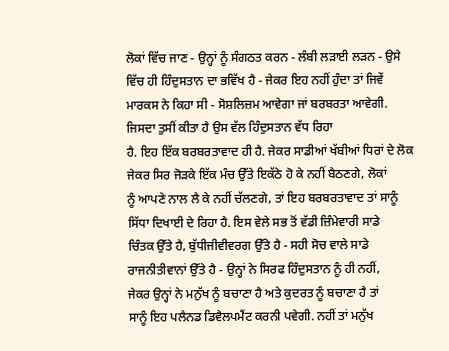ਲੋਕਾਂ ਵਿੱਚ ਜਾਣ - ਉਨ੍ਹਾਂ ਨੂੰ ਸੰਗਠਤ ਕਰਨ - ਲੰਬੀ ਲੜਾਈ ਲੜਨ - ਉਸੇ
ਵਿੱਚ ਹੀ ਹਿੰਦੁਸਤਾਨ ਦਾ ਭਵਿੱਖ ਹੈ - ਜੇਕਰ ਇਹ ਨਹੀਂ ਹੁੰਦਾ ਤਾਂ ਜਿਵੇਂ
ਮਾਰਕਸ ਨੇ ਕਿਹਾ ਸੀ - ਸੋਸ਼ਲਿਜ਼ਮ ਆਵੇਗਾ ਜਾਂ ਬਰਬਰਤਾ ਆਵੇਗੀ.
ਜਿਸਦਾ ਤੁਸੀਂ ਕੀਤਾ ਹੈ ਉਸ ਵੱਲ ਹਿੰਦੁਸਤਾਨ ਵੱਧ ਰਿਹਾ
ਹੈ. ਇਹ ਇੱਕ ਬਰਬਰਤਾਵਾਦ ਹੀ ਹੈ. ਜੇਕਰ ਸਾਡੀਆਂ ਖੱਬੀਆਂ ਧਿਰਾਂ ਦੇ ਲੋਕ
ਜੇਕਰ ਸਿਰ ਜੋੜਕੇ ਇੱਕ ਮੰਚ ਉੱਤੇ ਇਕੱਠੇ ਹੋ ਕੇ ਨਹੀਂ ਬੈਠਣਗੇ, ਲੋਕਾਂ
ਨੂੰ ਆਪਣੇ ਨਾਲ ਲੈ ਕੇ ਨਹੀਂ ਚੱਲਣਗੇ, ਤਾਂ ਇਹ ਬਰਬਰਤਾਵਾਦ ਤਾਂ ਸਾਨੂੰ
ਸਿੱਧਾ ਦਿਖਾਈ ਦੇ ਰਿਹਾ ਹੈ. ਇਸ ਵੇਲੇ ਸਭ ਤੋਂ ਵੱਡੀ ਜ਼ਿੰਮੇਵਾਰੀ ਸਾਡੇ
ਚਿੰਤਕ ਉੱਤੇ ਹੈ, ਬੁੱਧੀਜੀਵੀਵਰਗ ਉੱਤੇ ਹੈ - ਸਹੀ ਸੋਚ ਵਾਲੇ ਸਾਡੇ
ਰਾਜਨੀਤੀਵਾਨਾਂ ਉੱਤੇ ਹੈ - ਉਨ੍ਹਾਂ ਨੇ ਸਿਰਫ ਹਿੰਦੁਸਤਾਨ ਨੂੰ ਹੀ ਨਹੀਂ,
ਜੇਕਰ ਉਨ੍ਹਾਂ ਨੇ ਮਨੁੱਖ ਨੂੰ ਬਚਾਣਾ ਹੈ ਅਤੇ ਕੁਦਰਤ ਨੂੰ ਬਚਾਣਾ ਹੈ ਤਾਂ
ਸਾਨੂੰ ਇਹ ਪਲੈਨਡ ਡਿਵੈਲਪਮੈਂਟ ਕਰਨੀ ਪਵੇਗੀ. ਨਹੀਂ ਤਾਂ ਮਨੁੱਖ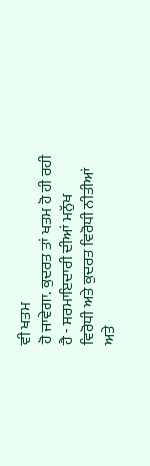ਵੀ ਖਤਮ
ਹੋ ਜਾਵੇਗਾ. ਕੁਦਰਤ ਤਾਂ ਖਤਮ ਹੋ ਹੀ ਰਹੀ ਹੈ - ਸਰਮਾਇਦਾਰੀ ਦੀਆਂ ਮਨੁੱਖ
ਵਿਰੋਧੀ ਅਤੇ ਕੁਦਰਤ ਵਿਰੋਧੀ ਨੀਤੀਆਂ ਅਤੇ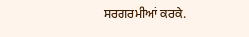ਸਰਗਰਮੀਆਂ ਕਰਕੇ.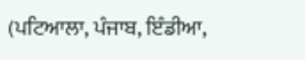(ਪਟਿਆਲਾ, ਪੰਜਾਬ, ਇੰਡੀਆ,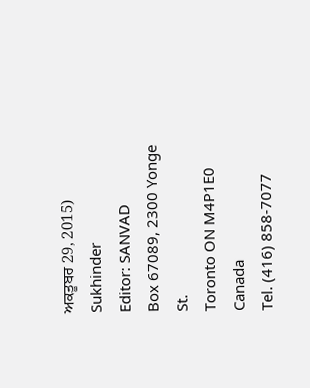ਅਕਤੂਬਰ 29, 2015)
Sukhinder
Editor: SANVAD
Box 67089, 2300 Yonge St.
Toronto ON M4P1E0
Canada
Tel. (416) 858-7077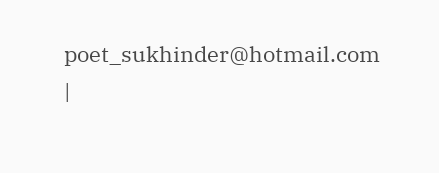poet_sukhinder@hotmail.com
|